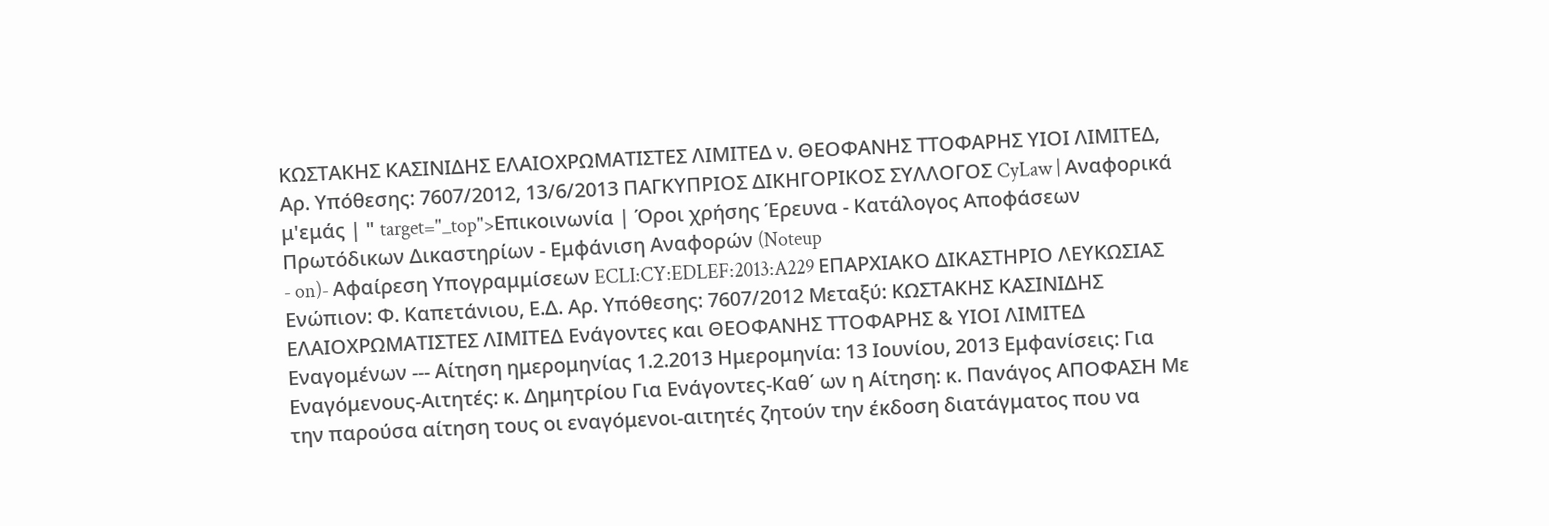ΚΩΣΤΑΚΗΣ ΚΑΣΙΝΙΔΗΣ ΕΛΑΙΟΧΡΩΜΑΤΙΣΤΕΣ ΛΙΜΙΤΕΔ ν. ΘΕΟΦΑΝΗΣ ΤΤΟΦΑΡΗΣ ΥΙΟΙ ΛΙΜΙΤΕΔ, Αρ. Υπόθεσης: 7607/2012, 13/6/2013 ΠΑΓΚΥΠΡΙΟΣ ΔΙΚΗΓΟΡΙΚΟΣ ΣΥΛΛΟΓΟΣ CyLaw | Αναφορικά μ'εμάς | " target="_top">Επικοινωνία | Όροι χρήσης Έρευνα - Κατάλογος Αποφάσεων Πρωτόδικων Δικαστηρίων - Εμφάνιση Αναφορών (Noteup
- on)- Αφαίρεση Υπογραμμίσεων ECLI:CY:EDLEF:2013:A229 ΕΠΑΡΧΙΑΚΟ ΔΙΚΑΣΤΗΡΙΟ ΛΕΥΚΩΣΙΑΣ Ενώπιον: Φ. Καπετάνιου, Ε.Δ. Αρ. Υπόθεσης: 7607/2012 Μεταξύ: ΚΩΣΤΑΚΗΣ ΚΑΣΙΝΙΔΗΣ ΕΛΑΙΟΧΡΩΜΑΤΙΣΤΕΣ ΛΙΜΙΤΕΔ Ενάγοντες και ΘΕΟΦΑΝΗΣ ΤΤΟΦΑΡΗΣ & ΥΙΟΙ ΛΙΜΙΤΕΔ Εναγομένων --- Αίτηση ημερομηνίας 1.2.2013 Ημερομηνία: 13 Ιουνίου, 2013 Εμφανίσεις: Για Εναγόμενους-Αιτητές: κ. Δημητρίου Για Ενάγοντες-Καθ΄ ων η Αίτηση: κ. Πανάγος ΑΠΟΦΑΣΗ Με την παρούσα αίτηση τους οι εναγόμενοι-αιτητές ζητούν την έκδοση διατάγματος που να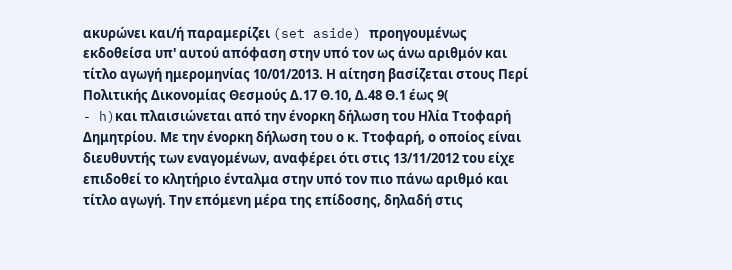ακυρώνει και/ή παραμερίζει (set aside) προηγουμένως εκδοθείσα υπ' αυτού απόφαση στην υπό τον ως άνω αριθμόν και τίτλο αγωγή ημερομηνίας 10/01/2013. Η αίτηση βασίζεται στους Περί Πολιτικής Δικονομίας Θεσμούς Δ.17 Θ.10, Δ.48 Θ.1 έως 9(
- h)και πλαισιώνεται από την ένορκη δήλωση του Ηλία Ττοφαρή Δημητρίου. Με την ένορκη δήλωση του ο κ. Ττοφαρή, ο οποίος είναι διευθυντής των εναγομένων, αναφέρει ότι στις 13/11/2012 του είχε επιδοθεί το κλητήριο ένταλμα στην υπό τον πιο πάνω αριθμό και τίτλο αγωγή. Την επόμενη μέρα της επίδοσης, δηλαδή στις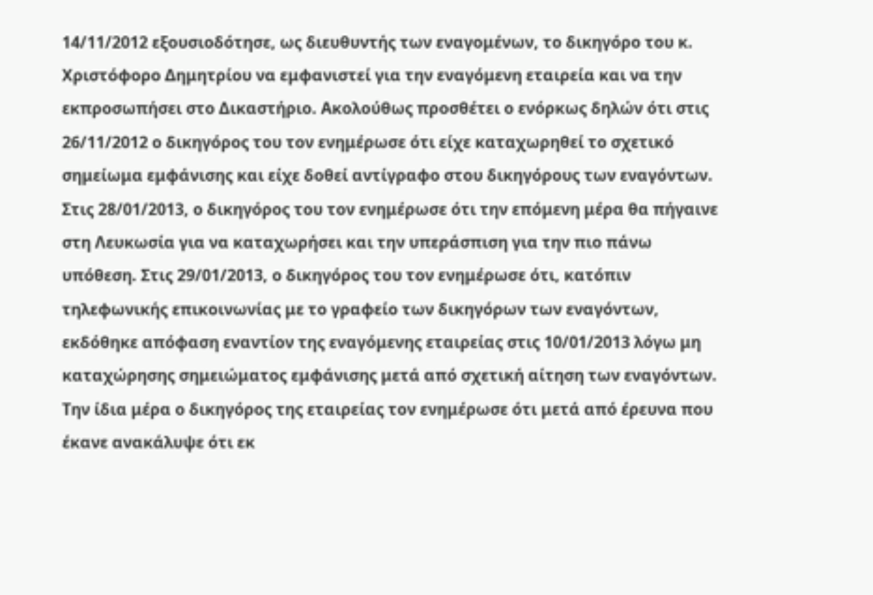14/11/2012 εξουσιοδότησε, ως διευθυντής των εναγομένων, το δικηγόρο του κ. Χριστόφορο Δημητρίου να εμφανιστεί για την εναγόμενη εταιρεία και να την εκπροσωπήσει στο Δικαστήριο. Ακολούθως προσθέτει ο ενόρκως δηλών ότι στις 26/11/2012 ο δικηγόρος του τον ενημέρωσε ότι είχε καταχωρηθεί το σχετικό σημείωμα εμφάνισης και είχε δοθεί αντίγραφο στου δικηγόρους των εναγόντων. Στις 28/01/2013, ο δικηγόρος του τον ενημέρωσε ότι την επόμενη μέρα θα πήγαινε στη Λευκωσία για να καταχωρήσει και την υπεράσπιση για την πιο πάνω υπόθεση. Στις 29/01/2013, ο δικηγόρος του τον ενημέρωσε ότι, κατόπιν τηλεφωνικής επικοινωνίας με το γραφείο των δικηγόρων των εναγόντων, εκδόθηκε απόφαση εναντίον της εναγόμενης εταιρείας στις 10/01/2013 λόγω μη καταχώρησης σημειώματος εμφάνισης μετά από σχετική αίτηση των εναγόντων. Την ίδια μέρα ο δικηγόρος της εταιρείας τον ενημέρωσε ότι μετά από έρευνα που έκανε ανακάλυψε ότι εκ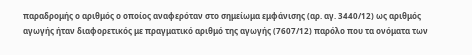παραδρομής ο αριθμός ο οποίος αναφερόταν στο σημείωμα εμφάνισης (αρ. αγ. 3440/12) ως αριθμός αγωγής ήταν διαφορετικός με πραγματικό αριθμό της αγωγής (7607/12) παρόλο που τα ονόματα των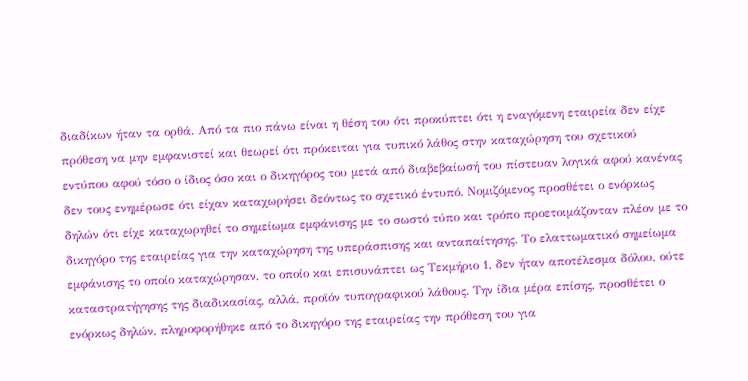διαδίκων ήταν τα ορθά. Από τα πιο πάνω είναι η θέση του ότι προκύπτει ότι η εναγόμενη εταιρεία δεν είχε πρόθεση να μην εμφανιστεί και θεωρεί ότι πρόκειται για τυπικό λάθος στην καταχώρηση του σχετικού εντύπου αφού τόσο ο ίδιος όσο και ο δικηγόρος του μετά από διαβεβαίωσή του πίστευαν λογικά αφού κανένας δεν τους ενημέρωσε ότι είχαν καταχωρήσει δεόντως το σχετικό έντυπό. Νομιζόμενος προσθέτει ο ενόρκως δηλών ότι είχε καταχωρηθεί το σημείωμα εμφάνισης με το σωστό τύπο και τρόπο προετοιμάζονταν πλέον με το δικηγόρο της εταιρείας για την καταχώρηση της υπεράσπισης και ανταπαίτησης. Το ελαττωματικό σημείωμα εμφάνισης το οποίο καταχώρησαν, το οποίο και επισυνάπτει ως Τεκμήριο 1, δεν ήταν αποτέλεσμα δόλου, ούτε καταστρατήγησης της διαδικασίας, αλλά, προϊόν τυπογραφικού λάθους. Την ίδια μέρα επίσης, προσθέτει ο ενόρκως δηλών, πληροφορήθηκε από το δικηγόρο της εταιρείας την πρόθεση του για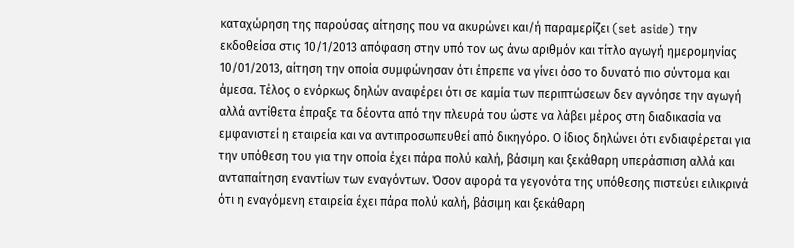καταχώρηση της παρούσας αίτησης που να ακυρώνει και/ή παραμερίζει (set aside) την εκδοθείσα στις 10/1/2013 απόφαση στην υπό τον ως άνω αριθμόν και τίτλο αγωγή ημερομηνίας 10/01/2013, αίτηση την οποία συμφώνησαν ότι έπρεπε να γίνει όσο το δυνατό πιο σύντομα και άμεσα. Τέλος ο ενόρκως δηλών αναφέρει ότι σε καμία των περιπτώσεων δεν αγνόησε την αγωγή αλλά αντίθετα έπραξε τα δέοντα από την πλευρά του ώστε να λάβει μέρος στη διαδικασία να εμφανιστεί η εταιρεία και να αντιπροσωπευθεί από δικηγόρο. Ο ίδιος δηλώνει ότι ενδιαφέρεται για την υπόθεση του για την οποία έχει πάρα πολύ καλή, βάσιμη και ξεκάθαρη υπεράσπιση αλλά και ανταπαίτηση εναντίων των εναγόντων. Όσον αφορά τα γεγονότα της υπόθεσης πιστεύει ειλικρινά ότι η εναγόμενη εταιρεία έχει πάρα πολύ καλή, βάσιμη και ξεκάθαρη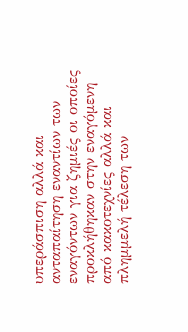υπεράσπιση αλλά και ανταπαίτηση εναντίων των εναγόντων για ζημιές οι οποίες προκλήθηκαν στην εναγόμενη από κακοτεχνίες αλλά και πλημμελή τέλεση των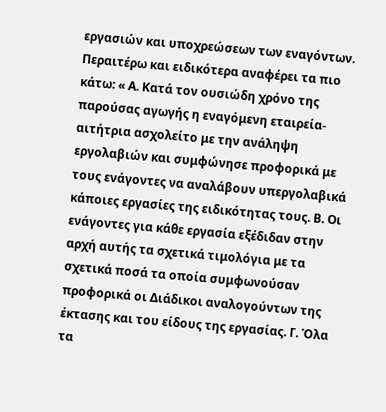εργασιών και υποχρεώσεων των εναγόντων. Περαιτέρω και ειδικότερα αναφέρει τα πιο κάτω: « Α. Κατά τον ουσιώδη χρόνο της παρούσας αγωγής η εναγόμενη εταιρεία-αιτήτρια ασχολείτο με την ανάληψη εργολαβιών και συμφώνησε προφορικά με τους ενάγοντες να αναλάβουν υπεργολαβικά κάποιες εργασίες της ειδικότητας τους. Β. Οι ενάγοντες για κάθε εργασία εξέδιδαν στην αρχή αυτής τα σχετικά τιμολόγια με τα σχετικά ποσά τα οποία συμφωνούσαν προφορικά οι Διάδικοι αναλογούντων της έκτασης και του είδους της εργασίας. Γ. Όλα τα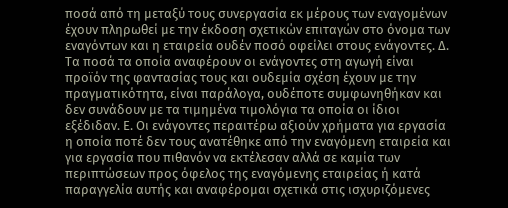ποσά από τη μεταξύ τους συνεργασία εκ μέρους των εναγομένων έχουν πληρωθεί με την έκδοση σχετικών επιταγών στο όνομα των εναγόντων και η εταιρεία ουδέν ποσό οφείλει στους ενάγοντες. Δ. Τα ποσά τα οποία αναφέρουν οι ενάγοντες στη αγωγή είναι προϊόν της φαντασίας τους και ουδεμία σχέση έχουν με την πραγματικότητα, είναι παράλογα, ουδέποτε συμφωνηθήκαν και δεν συνάδουν με τα τιμημένα τιμολόγια τα οποία οι ίδιοι εξέδιδαν. Ε. Οι ενάγοντες περαιτέρω αξιούν χρήματα για εργασία η οποία ποτέ δεν τους ανατέθηκε από την εναγόμενη εταιρεία και για εργασία που πιθανόν να εκτέλεσαν αλλά σε καμία των περιπτώσεων προς όφελος της εναγόμενης εταιρείας ή κατά παραγγελία αυτής και αναφέρομαι σχετικά στις ισχυριζόμενες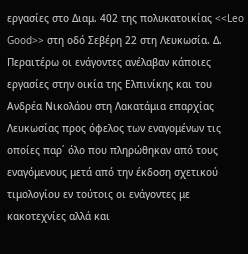εργασίες στο Διαμ. 402 της πολυκατοικίας <<Leo Good>> στη οδό Σεβέρη 22 στη Λευκωσία. Δ. Περαιτέρω οι ενάγοντες ανέλαβαν κάποιες εργασίες στην οικία της Ελπινίκης και του Ανδρέα Νικολάου στη Λακατάμια επαρχίας Λευκωσίας προς όφελος των εναγομένων τις οποίες παρ΄ όλο που πληρώθηκαν από τους εναγόμενους μετά από την έκδοση σχετικού τιμολογίου εν τούτοις οι ενάγοντες με κακοτεχνίες αλλά και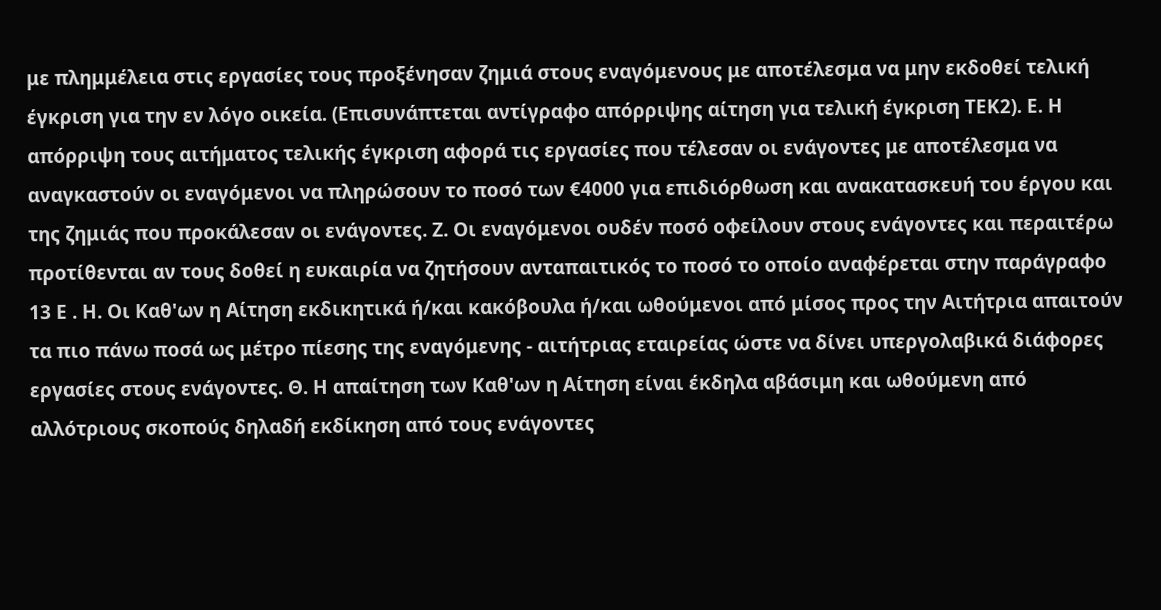με πλημμέλεια στις εργασίες τους προξένησαν ζημιά στους εναγόμενους με αποτέλεσμα να μην εκδοθεί τελική έγκριση για την εν λόγο οικεία. (Επισυνάπτεται αντίγραφο απόρριψης αίτηση για τελική έγκριση ΤΕΚ2). Ε. Η απόρριψη τους αιτήματος τελικής έγκριση αφορά τις εργασίες που τέλεσαν οι ενάγοντες με αποτέλεσμα να αναγκαστούν οι εναγόμενοι να πληρώσουν το ποσό των €4000 για επιδιόρθωση και ανακατασκευή του έργου και της ζημιάς που προκάλεσαν οι ενάγοντες. Ζ. Οι εναγόμενοι ουδέν ποσό οφείλουν στους ενάγοντες και περαιτέρω προτίθενται αν τους δοθεί η ευκαιρία να ζητήσουν ανταπαιτικός το ποσό το οποίο αναφέρεται στην παράγραφο 13 Ε . Η. Οι Καθ'ων η Αίτηση εκδικητικά ή/και κακόβουλα ή/και ωθούμενοι από μίσος προς την Αιτήτρια απαιτούν τα πιο πάνω ποσά ως μέτρο πίεσης της εναγόμενης - αιτήτριας εταιρείας ώστε να δίνει υπεργολαβικά διάφορες εργασίες στους ενάγοντες. Θ. Η απαίτηση των Καθ'ων η Αίτηση είναι έκδηλα αβάσιμη και ωθούμενη από αλλότριους σκοπούς δηλαδή εκδίκηση από τους ενάγοντες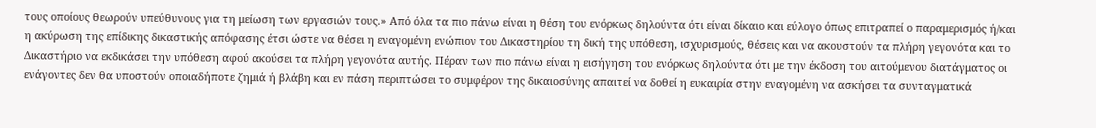τους οποίους θεωρούν υπεύθυνους για τη μείωση των εργασιών τους.» Από όλα τα πιο πάνω είναι η θέση του ενόρκως δηλούντα ότι είναι δίκαιο και εύλογο όπως επιτραπεί ο παραμερισμός ή/και η ακύρωση της επίδικης δικαστικής απόφασης έτσι ώστε να θέσει η εναγομένη ενώπιον του Δικαστηρίου τη δική της υπόθεση, ισχυρισμούς, θέσεις και να ακουστούν τα πλήρη γεγονότα και το Δικαστήριο να εκδικάσει την υπόθεση αφού ακούσει τα πλήρη γεγονότα αυτής. Πέραν των πιο πάνω είναι η εισήγηση του ενόρκως δηλούντα ότι με την έκδοση του αιτούμενου διατάγματος οι ενάγοντες δεν θα υποστούν οποιαδήποτε ζημιά ή βλάβη και εν πάση περιπτώσει το συμφέρον της δικαιοσύνης απαιτεί να δοθεί η ευκαιρία στην εναγομένη να ασκήσει τα συνταγματικά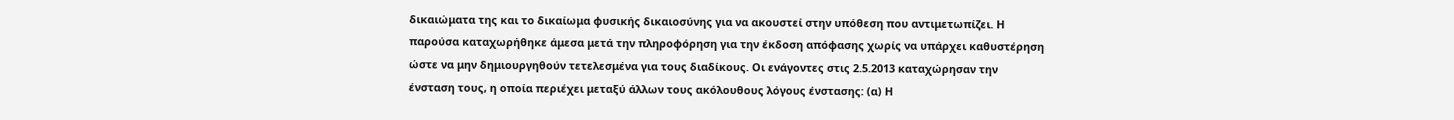δικαιώματα της και το δικαίωμα φυσικής δικαιοσύνης για να ακουστεί στην υπόθεση που αντιμετωπίζει. Η παρούσα καταχωρήθηκε άμεσα μετά την πληροφόρηση για την έκδοση απόφασης χωρίς να υπάρχει καθυστέρηση ώστε να μην δημιουργηθούν τετελεσμένα για τους διαδίκους. Οι ενάγοντες στις 2.5.2013 καταχώρησαν την ένσταση τους, η οποία περιέχει μεταξύ άλλων τους ακόλουθους λόγους ένστασης: (α) Η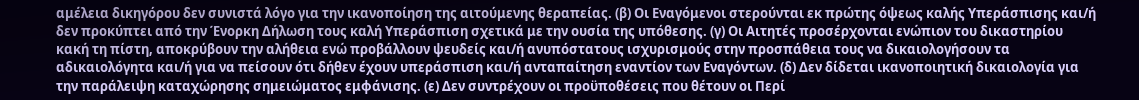αμέλεια δικηγόρου δεν συνιστά λόγο για την ικανοποίηση της αιτούμενης θεραπείας. (β) Οι Εναγόμενοι στερούνται εκ πρώτης όψεως καλής Υπεράσπισης και/ή δεν προκύπτει από την Ένορκη Δήλωση τους καλή Υπεράσπιση σχετικά με την ουσία της υπόθεσης. (γ) Οι Αιτητές προσέρχονται ενώπιον του δικαστηρίου κακή τη πίστη, αποκρύβουν την αλήθεια ενώ προβάλλουν ψευδείς και/ή ανυπόστατους ισχυρισμούς στην προσπάθεια τους να δικαιολογήσουν τα αδικαιολόγητα και/ή για να πείσουν ότι δήθεν έχουν υπεράσπιση και/ή ανταπαίτηση εναντίον των Εναγόντων. (δ) Δεν δίδεται ικανοποιητική δικαιολογία για την παράλειψη καταχώρησης σημειώματος εμφάνισης. (ε) Δεν συντρέχουν οι προϋποθέσεις που θέτουν οι Περί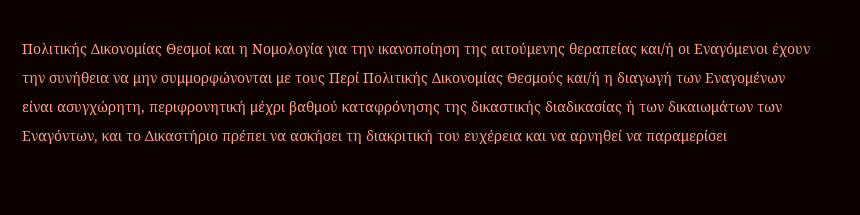Πολιτικής Δικονομίας Θεσμοί και η Νομολογία για την ικανοποίηση της αιτούμενης θεραπείας και/ή οι Εναγόμενοι έχουν την συνήθεια να μην συμμορφώνονται με τους Περί Πολιτικής Δικονομίας Θεσμούς και/ή η διαγωγή των Εναγομένων είναι ασυγχώρητη, περιφρονητική μέχρι βαθμού καταφρόνησης της δικαστικής διαδικασίας ή των δικαιωμάτων των Εναγόντων, και το Δικαστήριο πρέπει να ασκήσει τη διακριτική του ευχέρεια και να αρνηθεί να παραμερίσει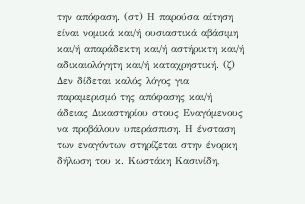την απόφαση. (στ) Η παρούσα αίτηση είναι νομικά και/ή ουσιαστικά αβάσιμη και/ή απαράδεκτη και/ή αστήρικτη και/ή αδικαιολόγητη και/ή καταχρηστική. (ζ) Δεν δίδεται καλός λόγος για παραμερισμό της απόφασης και/ή άδειας Δικαστηρίου στους Εναγόμενους να προβάλουν υπεράσπιση. Η ένσταση των εναγόντων στηρίζεται στην ένορκη δήλωση του κ. Κωστάκη Κασινίδη,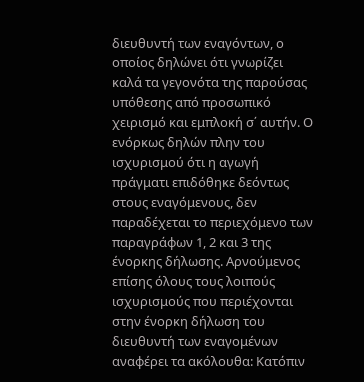διευθυντή των εναγόντων, ο οποίος δηλώνει ότι γνωρίζει καλά τα γεγονότα της παρούσας υπόθεσης από προσωπικό χειρισμό και εμπλοκή σ΄ αυτήν. Ο ενόρκως δηλών πλην του ισχυρισμού ότι η αγωγή πράγματι επιδόθηκε δεόντως στους εναγόμενους, δεν παραδέχεται το περιεχόμενο των παραγράφων 1, 2 και 3 της ένορκης δήλωσης. Αρνούμενος επίσης όλους τους λοιπούς ισχυρισμούς που περιέχονται στην ένορκη δήλωση του διευθυντή των εναγομένων αναφέρει τα ακόλουθα: Κατόπιν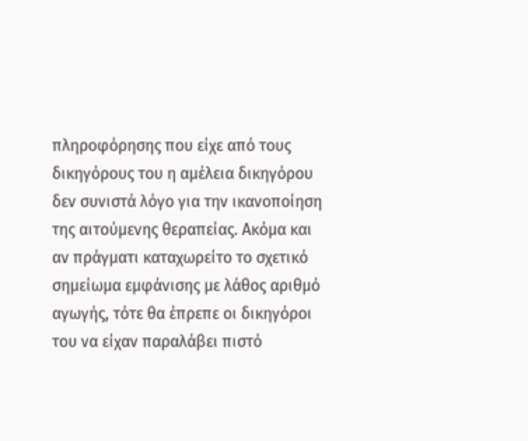πληροφόρησης που είχε από τους δικηγόρους του η αμέλεια δικηγόρου δεν συνιστά λόγο για την ικανοποίηση της αιτούμενης θεραπείας. Ακόμα και αν πράγματι καταχωρείτο το σχετικό σημείωμα εμφάνισης με λάθος αριθμό αγωγής, τότε θα έπρεπε οι δικηγόροι του να είχαν παραλάβει πιστό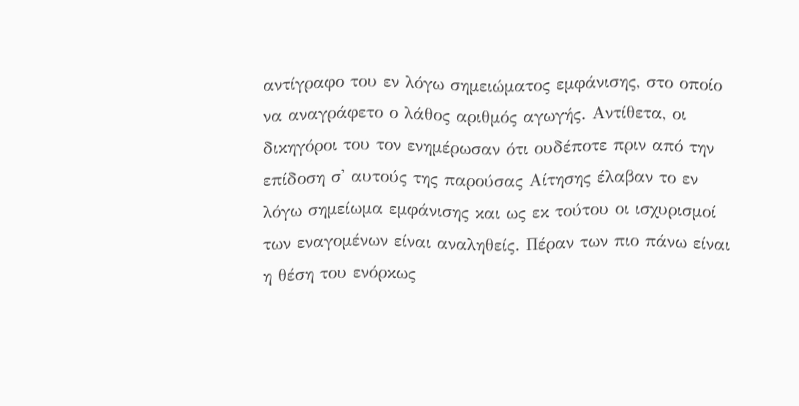αντίγραφο του εν λόγω σημειώματος εμφάνισης, στο οποίο να αναγράφετο ο λάθος αριθμός αγωγής. Αντίθετα, οι δικηγόροι του τον ενημέρωσαν ότι ουδέποτε πριν από την επίδοση σ' αυτούς της παρούσας Αίτησης έλαβαν το εν λόγω σημείωμα εμφάνισης και ως εκ τούτου οι ισχυρισμοί των εναγομένων είναι αναληθείς. Πέραν των πιο πάνω είναι η θέση του ενόρκως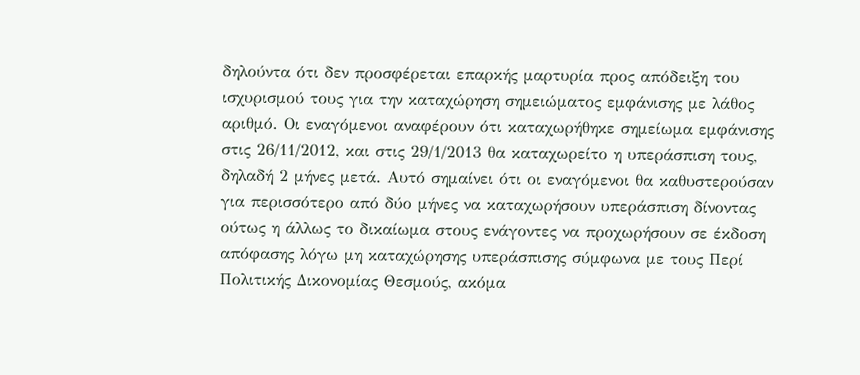δηλούντα ότι δεν προσφέρεται επαρκής μαρτυρία προς απόδειξη του ισχυρισμού τους για την καταχώρηση σημειώματος εμφάνισης με λάθος αριθμό. Οι εναγόμενοι αναφέρουν ότι καταχωρήθηκε σημείωμα εμφάνισης στις 26/11/2012, και στις 29/1/2013 θα καταχωρείτο η υπεράσπιση τους, δηλαδή 2 μήνες μετά. Αυτό σημαίνει ότι οι εναγόμενοι θα καθυστερούσαν για περισσότερο από δύο μήνες να καταχωρήσουν υπεράσπιση δίνοντας ούτως η άλλως το δικαίωμα στους ενάγοντες να προχωρήσουν σε έκδοση απόφασης λόγω μη καταχώρησης υπεράσπισης σύμφωνα με τους Περί Πολιτικής Δικονομίας Θεσμούς, ακόμα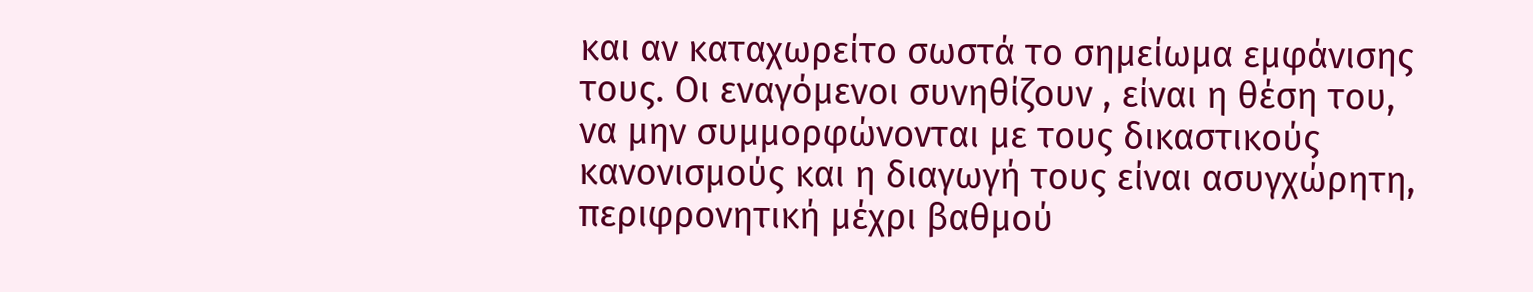και αν καταχωρείτο σωστά το σημείωμα εμφάνισης τους. Οι εναγόμενοι συνηθίζουν , είναι η θέση του, να μην συμμορφώνονται με τους δικαστικούς κανονισμούς και η διαγωγή τους είναι ασυγχώρητη, περιφρονητική μέχρι βαθμού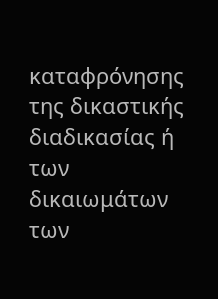καταφρόνησης της δικαστικής διαδικασίας ή των δικαιωμάτων των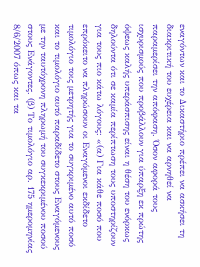εναγόντων και το Δικαστήριο πρέπει να ασκήσει τη διακριτική του ευχέρεια και να αρνηθεί να παραμερίσει την απόφαση. Όσον αφορά τους ισχυρισμούς που προβάλλουν για ύπαρξη εκ πρώτης όψεως καλής υπεράσπισης είναι η θέση του ενόρκως δηλούντα ότι σε καμία περίπτωση τους υποστηρίζουν για τους πιο κάτω λόγους: «(α) Για κάθε ποσό που επρόκειτο να πληρώσουν οι Εναγόμενοι εκδίδετο τιμολόγιο τοις μετρητής για το συγκριμένο αυτό ποσό και το τιμολόγιο αυτό παραδίδετο στους Εναγόμενους με την ταυτόχρονη πληρωμή του συγκεκριμένου ποσού στους Ενάγοντες. (β) Το τιμολόγιο αρ. 175 ημερομηνίας 8/6/2007 όπως και τα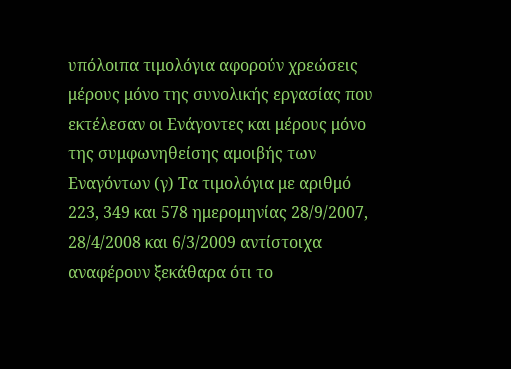υπόλοιπα τιμολόγια αφορούν χρεώσεις μέρους μόνο της συνολικής εργασίας που εκτέλεσαν οι Ενάγοντες και μέρους μόνο της συμφωνηθείσης αμοιβής των Εναγόντων (γ) Τα τιμολόγια με αριθμό 223, 349 και 578 ημερομηνίας 28/9/2007, 28/4/2008 και 6/3/2009 αντίστοιχα αναφέρουν ξεκάθαρα ότι το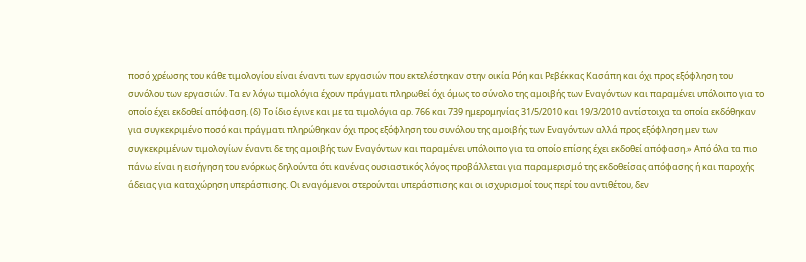ποσό χρέωσης του κάθε τιμολογίου είναι έναντι των εργασιών που εκτελέστηκαν στην οικία Ρόη και Ρεβέκκας Κασάπη και όχι προς εξόφληση του συνόλου των εργασιών. Τα εν λόγω τιμολόγια έχουν πράγματι πληρωθεί όχι όμως το σύνολο της αμοιβής των Εναγόντων και παραμένει υπόλοιπο για το οποίο έχει εκδοθεί απόφαση. (δ) Το ίδιο έγινε και με τα τιμολόγια αρ. 766 και 739 ημερομηνίας 31/5/2010 και 19/3/2010 αντίστοιχα τα οποία εκδόθηκαν για συγκεκριμένο ποσό και πράγματι πληρώθηκαν όχι προς εξόφληση του συνόλου της αμοιβής των Εναγόντων αλλά προς εξόφληση μεν των συγκεκριμένων τιμολογίων έναντι δε της αμοιβής των Εναγόντων και παραμένει υπόλοιπο για τα οποίο επίσης έχει εκδοθεί απόφαση.» Από όλα τα πιο πάνω είναι η εισήγηση του ενόρκως δηλούντα ότι κανένας ουσιαστικός λόγος προβάλλεται για παραμερισμό της εκδοθείσας απόφασης ή και παροχής άδειας για καταχώρηση υπεράσπισης. Οι εναγόμενοι στερούνται υπεράσπισης και οι ισχυρισμοί τους περί του αντιθέτου, δεν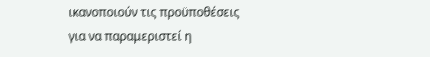ικανοποιούν τις προϋποθέσεις για να παραμεριστεί η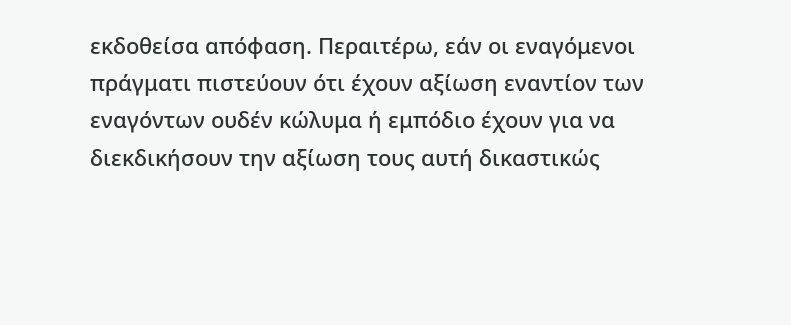εκδοθείσα απόφαση. Περαιτέρω, εάν οι εναγόμενοι πράγματι πιστεύουν ότι έχουν αξίωση εναντίον των εναγόντων ουδέν κώλυμα ή εμπόδιο έχουν για να διεκδικήσουν την αξίωση τους αυτή δικαστικώς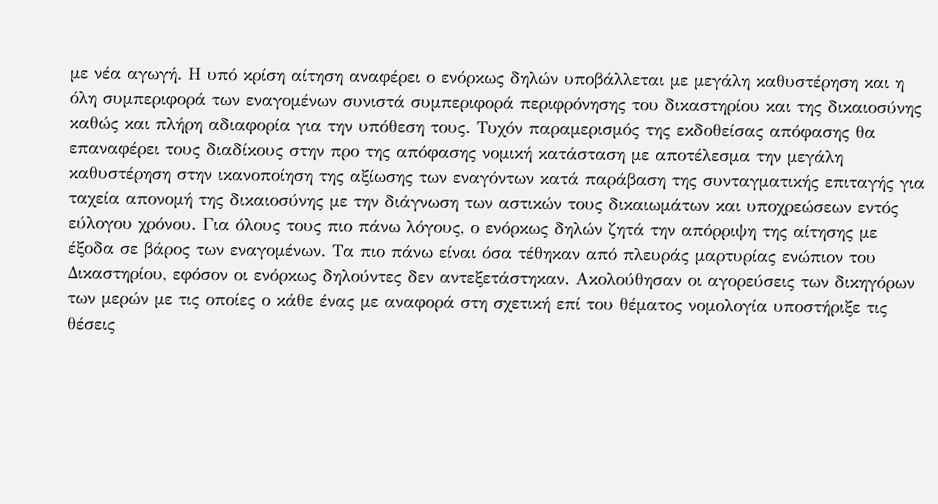με νέα αγωγή. Η υπό κρίση αίτηση αναφέρει ο ενόρκως δηλών υποβάλλεται με μεγάλη καθυστέρηση και η όλη συμπεριφορά των εναγομένων συνιστά συμπεριφορά περιφρόνησης του δικαστηρίου και της δικαιοσύνης καθώς και πλήρη αδιαφορία για την υπόθεση τους. Τυχόν παραμερισμός της εκδοθείσας απόφασης θα επαναφέρει τους διαδίκους στην προ της απόφασης νομική κατάσταση με αποτέλεσμα την μεγάλη καθυστέρηση στην ικανοποίηση της αξίωσης των εναγόντων κατά παράβαση της συνταγματικής επιταγής για ταχεία απονομή της δικαιοσύνης με την διάγνωση των αστικών τους δικαιωμάτων και υποχρεώσεων εντός εύλογου χρόνου. Για όλους τους πιο πάνω λόγους, ο ενόρκως δηλών ζητά την απόρριψη της αίτησης με έξοδα σε βάρος των εναγομένων. Τα πιο πάνω είναι όσα τέθηκαν από πλευράς μαρτυρίας ενώπιον του Δικαστηρίου, εφόσον οι ενόρκως δηλούντες δεν αντεξετάστηκαν. Ακολούθησαν οι αγορεύσεις των δικηγόρων των μερών με τις οποίες ο κάθε ένας με αναφορά στη σχετική επί του θέματος νομολογία υποστήριξε τις θέσεις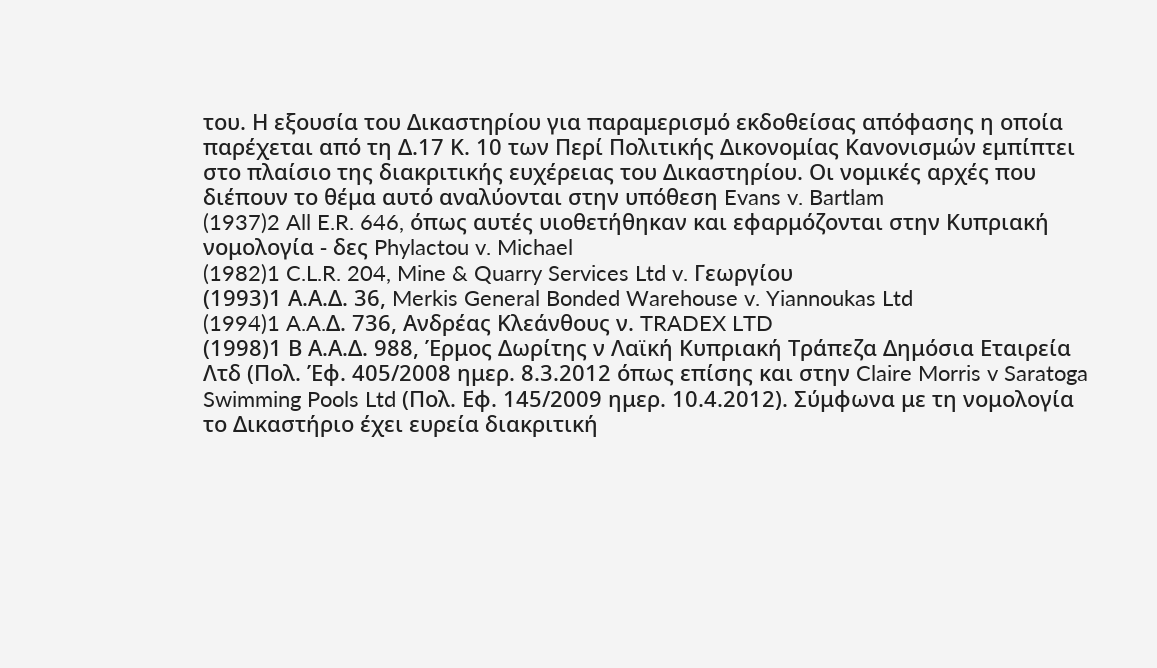του. Η εξουσία του Δικαστηρίου για παραμερισμό εκδοθείσας απόφασης η οποία παρέχεται από τη Δ.17 Κ. 10 των Περί Πολιτικής Δικονομίας Κανονισμών εμπίπτει στο πλαίσιο της διακριτικής ευχέρειας του Δικαστηρίου. Οι νομικές αρχές που διέπουν το θέμα αυτό αναλύονται στην υπόθεση Evans v. Bartlam
(1937)2 All E.R. 646, όπως αυτές υιοθετήθηκαν και εφαρμόζονται στην Κυπριακή νομολογία - δες Phylactou v. Michael
(1982)1 C.L.R. 204, Mine & Quarry Services Ltd v. Γεωργίου
(1993)1 Α.Α.Δ. 36, Merkis General Bonded Warehouse v. Yiannoukas Ltd
(1994)1 A.A.Δ. 736, Ανδρέας Κλεάνθους ν. TRADEX LTD
(1998)1 Β Α.Α.Δ. 988, Έρμος Δωρίτης ν Λαϊκή Κυπριακή Τράπεζα Δημόσια Εταιρεία Λτδ (Πολ. Έφ. 405/2008 ημερ. 8.3.2012 όπως επίσης και στην Claire Morris v Saratoga Swimming Pools Ltd (Πολ. Εφ. 145/2009 ημερ. 10.4.2012). Σύμφωνα με τη νομολογία το Δικαστήριο έχει ευρεία διακριτική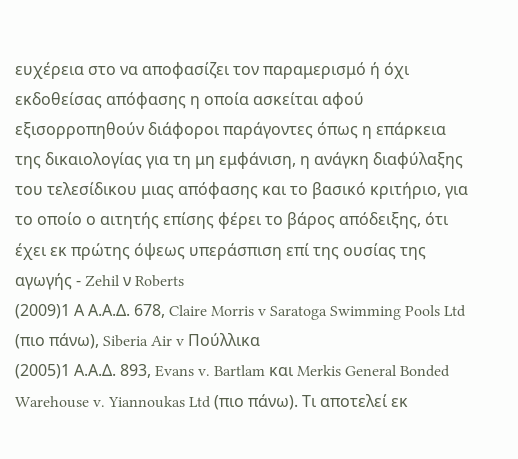ευχέρεια στο να αποφασίζει τον παραμερισμό ή όχι εκδοθείσας απόφασης η οποία ασκείται αφού εξισορροπηθούν διάφοροι παράγοντες όπως η επάρκεια της δικαιολογίας για τη μη εμφάνιση, η ανάγκη διαφύλαξης του τελεσίδικου μιας απόφασης και το βασικό κριτήριο, για το οποίο ο αιτητής επίσης φέρει το βάρος απόδειξης, ότι έχει εκ πρώτης όψεως υπεράσπιση επί της ουσίας της αγωγής - Zehil ν Roberts
(2009)1 Α Α.Α.Δ. 678, Claire Morris v Saratoga Swimming Pools Ltd (πιο πάνω), Siberia Air v Πούλλικα
(2005)1 Α.Α.Δ. 893, Evans v. Bartlam και Merkis General Bonded Warehouse v. Yiannoukas Ltd (πιο πάνω). Τι αποτελεί εκ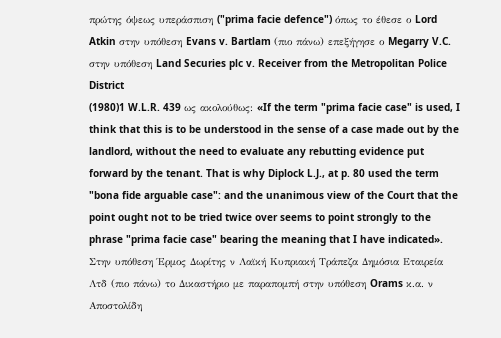πρώτης όψεως υπεράσπιση ("prima facie defence") όπως το έθεσε ο Lord Atkin στην υπόθεση Evans v. Bartlam (πιο πάνω) επεξήγησε ο Megarry V.C. στην υπόθεση Land Securies plc v. Receiver from the Metropolitan Police District
(1980)1 W.L.R. 439 ως ακολούθως: «If the term "prima facie case" is used, I think that this is to be understood in the sense of a case made out by the landlord, without the need to evaluate any rebutting evidence put forward by the tenant. That is why Diplock L.J., at p. 80 used the term "bona fide arguable case": and the unanimous view of the Court that the point ought not to be tried twice over seems to point strongly to the phrase "prima facie case" bearing the meaning that I have indicated». Στην υπόθεση Έρμος Δωρίτης ν Λαϊκή Κυπριακή Τράπεζα Δημόσια Εταιρεία Λτδ (πιο πάνω) το Δικαστήριο με παραπομπή στην υπόθεση Orams κ.α. ν Αποστολίδη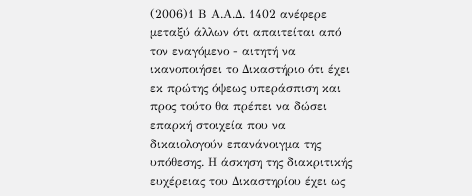(2006)1 Β Α.Α.Δ. 1402 ανέφερε μεταξύ άλλων ότι απαιτείται από τον εναγόμενο - αιτητή να ικανοποιήσει το Δικαστήριο ότι έχει εκ πρώτης όψεως υπεράσπιση και προς τούτο θα πρέπει να δώσει επαρκή στοιχεία που να δικαιολογούν επανάνοιγμα της υπόθεσης. Η άσκηση της διακριτικής ευχέρειας του Δικαστηρίου έχει ως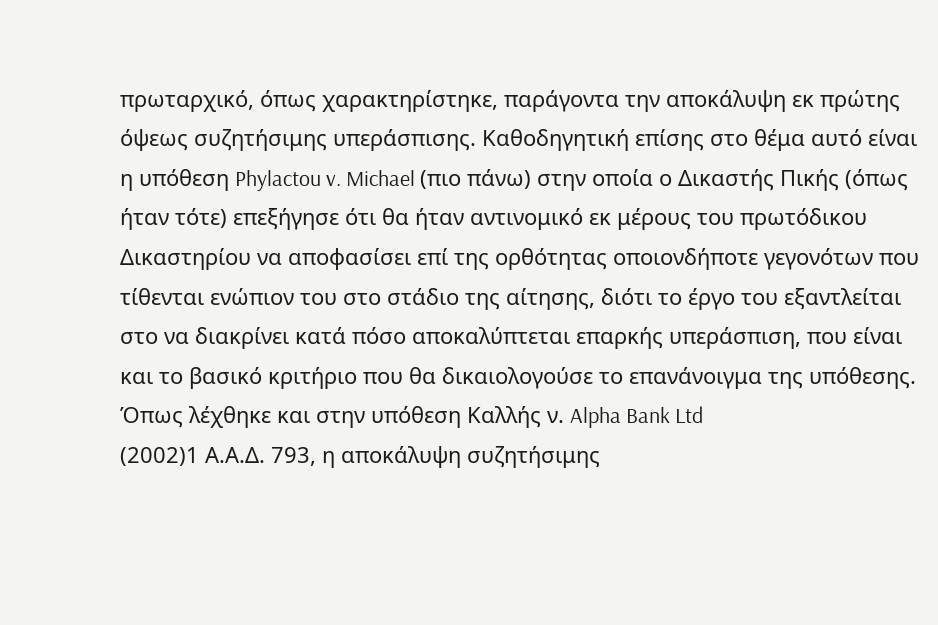πρωταρχικό, όπως χαρακτηρίστηκε, παράγοντα την αποκάλυψη εκ πρώτης όψεως συζητήσιμης υπεράσπισης. Καθοδηγητική επίσης στο θέμα αυτό είναι η υπόθεση Phylactou v. Michael (πιο πάνω) στην οποία ο Δικαστής Πικής (όπως ήταν τότε) επεξήγησε ότι θα ήταν αντινομικό εκ μέρους του πρωτόδικου Δικαστηρίου να αποφασίσει επί της ορθότητας οποιονδήποτε γεγονότων που τίθενται ενώπιον του στο στάδιο της αίτησης, διότι το έργο του εξαντλείται στο να διακρίνει κατά πόσο αποκαλύπτεται επαρκής υπεράσπιση, που είναι και το βασικό κριτήριο που θα δικαιολογούσε το επανάνοιγμα της υπόθεσης. Όπως λέχθηκε και στην υπόθεση Καλλής ν. Alpha Bank Ltd
(2002)1 Α.Α.Δ. 793, η αποκάλυψη συζητήσιμης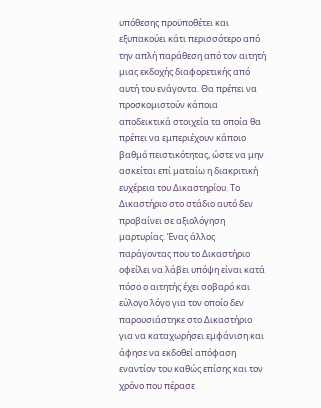υπόθεσης προϋποθέτει και εξυπακούει κάτι περισσότερο από την απλή παράθεση από τον αιτητή μιας εκδοχής διαφορετικής από αυτή του ενάγοντα. Θα πρέπει να προσκομιστούν κάποια αποδεικτικά στοιχεία τα οποία θα πρέπει να εμπεριέχουν κάποιο βαθμό πειστικότητας, ώστε να μην ασκείται επί ματαίω η διακριτική ευχέρεια του Δικαστηρίου. Το Δικαστήριο στο στάδιο αυτό δεν προβαίνει σε αξιολόγηση μαρτυρίας. Ένας άλλος παράγοντας που το Δικαστήριο οφείλει να λάβει υπόψη είναι κατά πόσο ο αιτητής έχει σοβαρό και εύλογο λόγο για τον οποίο δεν παρουσιάστηκε στο Δικαστήριο για να καταχωρήσει εμφάνιση και άφησε να εκδοθεί απόφαση εναντίον του καθώς επίσης και τον χρόνο που πέρασε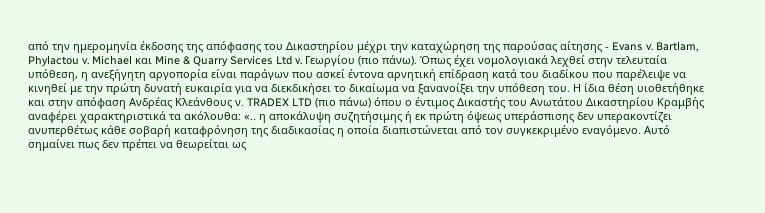από την ημερομηνία έκδοσης της απόφασης του Δικαστηρίου μέχρι την καταχώρηση της παρούσας αίτησης - Evans v. Bartlam, Phylactou v. Michael και Mine & Quarry Services Ltd v. Γεωργίου (πιο πάνω). Όπως έχει νομολογιακά λεχθεί στην τελευταία υπόθεση, η ανεξήγητη αργοπορία είναι παράγων που ασκεί έντονα αρνητική επίδραση κατά του διαδίκου που παρέλειψε να κινηθεί με την πρώτη δυνατή ευκαιρία για να διεκδικήσει το δικαίωμα να ξανανοίξει την υπόθεση του. Η ίδια θέση υιοθετήθηκε και στην απόφαση Ανδρέας Κλεάνθους ν. TRADEX LTD (πιο πάνω) όπου ο έντιμος Δικαστής του Ανωτάτου Δικαστηρίου Κραμβής αναφέρει χαρακτηριστικά τα ακόλουθα: «.. η αποκάλυψη συζητήσιμης ή εκ πρώτη όψεως υπεράσπισης δεν υπερακοντίζει ανυπερθέτως κάθε σοβαρή καταφρόνηση της διαδικασίας η οποία διαπιστώνεται από τον συγκεκριμένο εναγόμενο. Αυτό σημαίνει πως δεν πρέπει να θεωρείται ως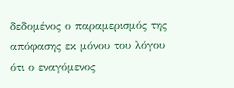δεδομένος ο παραμερισμός της απόφασης εκ μόνου του λόγου ότι ο εναγόμενος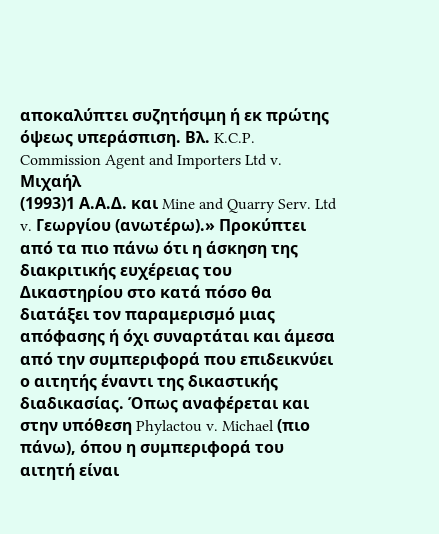αποκαλύπτει συζητήσιμη ή εκ πρώτης όψεως υπεράσπιση. Βλ. K.C.P. Commission Agent and Importers Ltd v. Mιχαήλ
(1993)1 Α.Α.Δ. και Mine and Quarry Serv. Ltd v. Γεωργίου (ανωτέρω).» Προκύπτει από τα πιο πάνω ότι η άσκηση της διακριτικής ευχέρειας του Δικαστηρίου στο κατά πόσο θα διατάξει τον παραμερισμό μιας απόφασης ή όχι συναρτάται και άμεσα από την συμπεριφορά που επιδεικνύει ο αιτητής έναντι της δικαστικής διαδικασίας. Όπως αναφέρεται και στην υπόθεση Phylactou v. Michael (πιο πάνω), όπου η συμπεριφορά του αιτητή είναι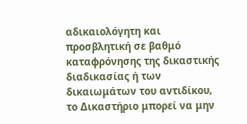αδικαιολόγητη και προσβλητική σε βαθμό καταφρόνησης της δικαστικής διαδικασίας ή των δικαιωμάτων του αντιδίκου, το Δικαστήριο μπορεί να μην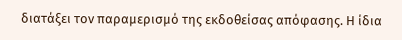διατάξει τον παραμερισμό της εκδοθείσας απόφασης. Η ίδια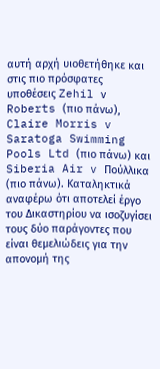αυτή αρχή υιοθετήθηκε και στις πιο πρόσφατες υποθέσεις Zehil ν Roberts (πιο πάνω), Claire Morris v Saratoga Swimming Pools Ltd (πιο πάνω) και Siberia Air v Πούλλικα (πιο πάνω). Καταληκτικά αναφέρω ότι αποτελεί έργο του Δικαστηρίου να ισοζυγίσει τους δύο παράγοντες που είναι θεμελιώδεις για την απονομή της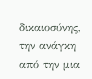δικαιοσύνης, την ανάγκη από την μια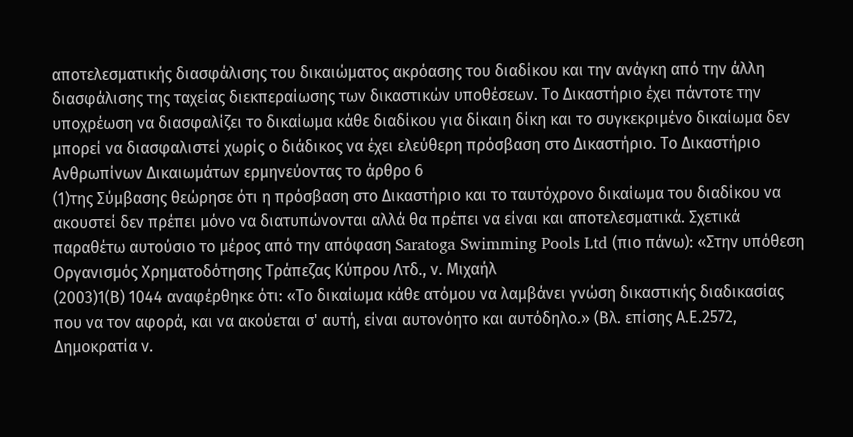αποτελεσματικής διασφάλισης του δικαιώματος ακρόασης του διαδίκου και την ανάγκη από την άλλη διασφάλισης της ταχείας διεκπεραίωσης των δικαστικών υποθέσεων. Το Δικαστήριο έχει πάντοτε την υποχρέωση να διασφαλίζει το δικαίωμα κάθε διαδίκου για δίκαιη δίκη και το συγκεκριμένο δικαίωμα δεν μπορεί να διασφαλιστεί χωρίς ο διάδικος να έχει ελεύθερη πρόσβαση στο Δικαστήριο. Το Δικαστήριο Ανθρωπίνων Δικαιωμάτων ερμηνεύοντας το άρθρο 6
(1)της Σύμβασης θεώρησε ότι η πρόσβαση στο Δικαστήριο και το ταυτόχρονο δικαίωμα του διαδίκου να ακουστεί δεν πρέπει μόνο να διατυπώνονται αλλά θα πρέπει να είναι και αποτελεσματικά. Σχετικά παραθέτω αυτούσιο το μέρος από την απόφαση Saratoga Swimming Pools Ltd (πιο πάνω): «Στην υπόθεση Οργανισμός Χρηματοδότησης Τράπεζας Κύπρου Λτδ., ν. Μιχαήλ
(2003)1(Β) 1044 αναφέρθηκε ότι: «Το δικαίωμα κάθε ατόμου να λαμβάνει γνώση δικαστικής διαδικασίας που να τον αφορά, και να ακούεται σ' αυτή, είναι αυτονόητο και αυτόδηλο.» (Βλ. επίσης Α.Ε.2572, Δημοκρατία ν.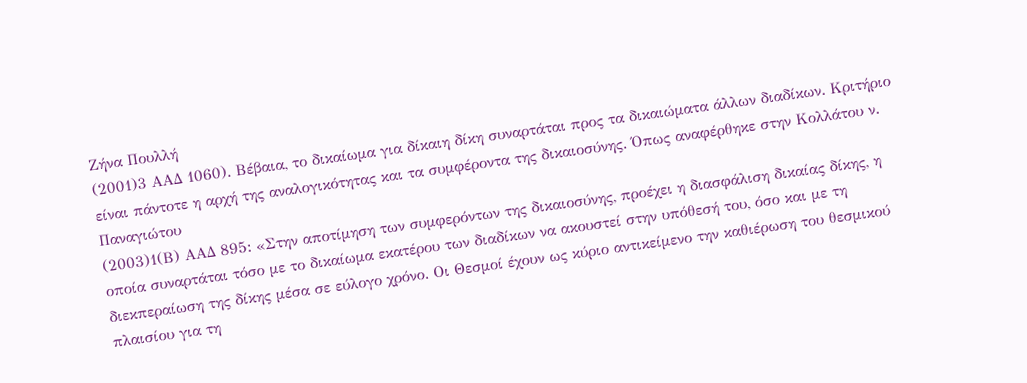Ζήνα Πουλλή
(2001)3 ΑΑΔ 1060). Βέβαια, το δικαίωμα για δίκαιη δίκη συναρτάται προς τα δικαιώματα άλλων διαδίκων. Κριτήριο είναι πάντοτε η αρχή της αναλογικότητας και τα συμφέροντα της δικαιοσύνης. Όπως αναφέρθηκε στην Κολλάτου ν. Παναγιώτου
(2003)1(Β) ΑΑΔ 895: «Στην αποτίμηση των συμφερόντων της δικαιοσύνης, προέχει η διασφάλιση δικαίας δίκης, η οποία συναρτάται τόσο με το δικαίωμα εκατέρου των διαδίκων να ακουστεί στην υπόθεσή του, όσο και με τη διεκπεραίωση της δίκης μέσα σε εύλογο χρόνο. Οι Θεσμοί έχουν ως κύριο αντικείμενο την καθιέρωση του θεσμικού πλαισίου για τη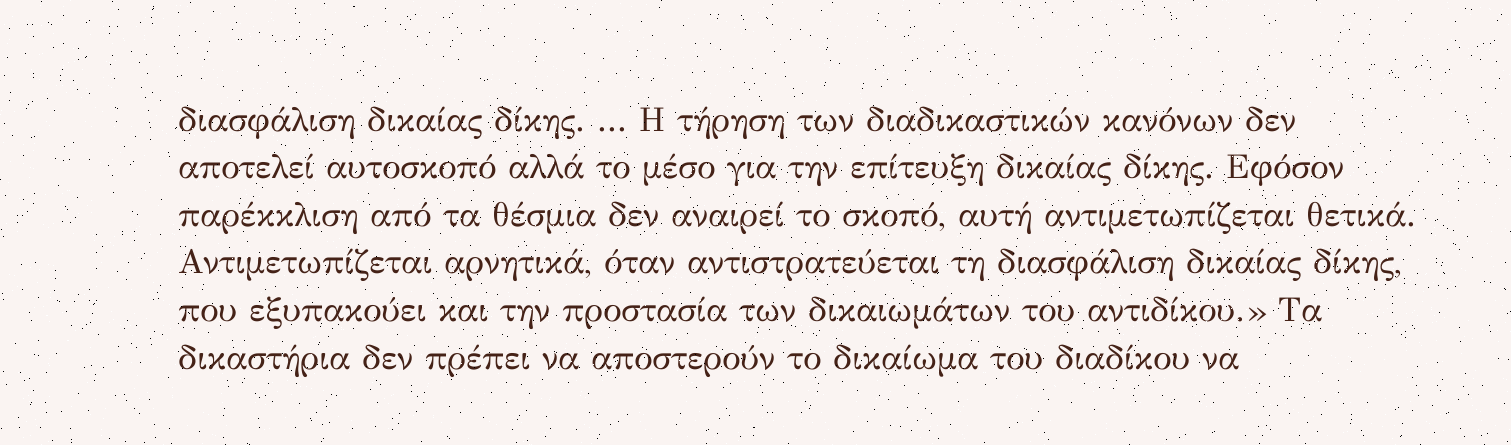διασφάλιση δικαίας δίκης. ... Η τήρηση των διαδικαστικών κανόνων δεν αποτελεί αυτοσκοπό αλλά το μέσο για την επίτευξη δικαίας δίκης. Εφόσον παρέκκλιση από τα θέσμια δεν αναιρεί το σκοπό, αυτή αντιμετωπίζεται θετικά. Αντιμετωπίζεται αρνητικά, όταν αντιστρατεύεται τη διασφάλιση δικαίας δίκης, που εξυπακούει και την προστασία των δικαιωμάτων του αντιδίκου.» Tα δικαστήρια δεν πρέπει να αποστερούν το δικαίωμα του διαδίκου να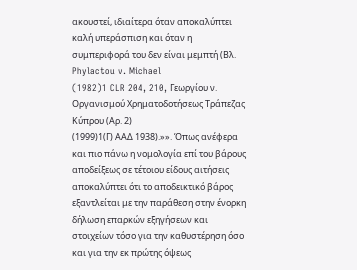ακουστεί, ιδιαίτερα όταν αποκαλύπτει καλή υπεράσπιση και όταν η συμπεριφορά του δεν είναι μεμπτή (Βλ. Phylactou v. Michael
(1982)1 CLR 204, 210, Γεωργίου ν. Οργανισμού Χρηματοδοτήσεως Τράπεζας Κύπρου (Αρ. 2)
(1999)1(Γ) ΑΑΔ 1938).»». Όπως ανέφερα και πιο πάνω η νομολογία επί του βάρους αποδείξεως σε τέτοιου είδους αιτήσεις αποκαλύπτει ότι το αποδεικτικό βάρος εξαντλείται με την παράθεση στην ένορκη δήλωση επαρκών εξηγήσεων και στοιχείων τόσο για την καθυστέρηση όσο και για την εκ πρώτης όψεως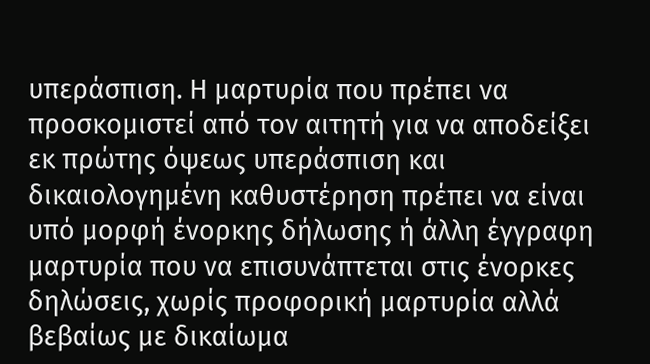υπεράσπιση. Η μαρτυρία που πρέπει να προσκομιστεί από τον αιτητή για να αποδείξει εκ πρώτης όψεως υπεράσπιση και δικαιολογημένη καθυστέρηση πρέπει να είναι υπό μορφή ένορκης δήλωσης ή άλλη έγγραφη μαρτυρία που να επισυνάπτεται στις ένορκες δηλώσεις, χωρίς προφορική μαρτυρία αλλά βεβαίως με δικαίωμα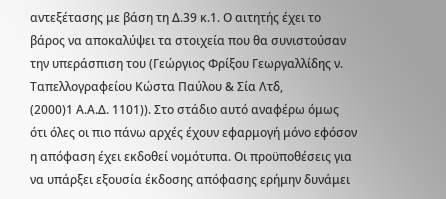αντεξέτασης με βάση τη Δ.39 κ.1. Ο αιτητής έχει το βάρος να αποκαλύψει τα στοιχεία που θα συνιστούσαν την υπεράσπιση του (Γεώργιος Φρίξου Γεωργαλλίδης ν. Ταπελλογραφείου Κώστα Παύλου & Σία Λτδ,
(2000)1 Α.Α.Δ. 1101)). Στο στάδιο αυτό αναφέρω όμως ότι όλες οι πιο πάνω αρχές έχουν εφαρμογή μόνο εφόσον η απόφαση έχει εκδοθεί νομότυπα. Οι προϋποθέσεις για να υπάρξει εξουσία έκδοσης απόφασης ερήμην δυνάμει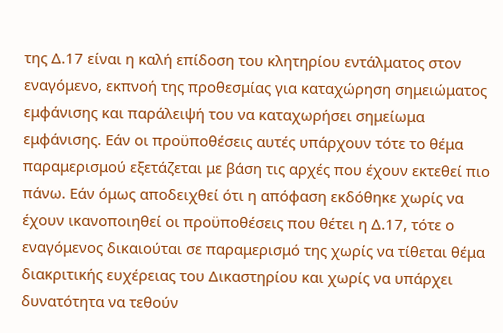της Δ.17 είναι η καλή επίδοση του κλητηρίου εντάλματος στον εναγόμενο, εκπνοή της προθεσμίας για καταχώρηση σημειώματος εμφάνισης και παράλειψή του να καταχωρήσει σημείωμα εμφάνισης. Εάν οι προϋποθέσεις αυτές υπάρχουν τότε το θέμα παραμερισμού εξετάζεται με βάση τις αρχές που έχουν εκτεθεί πιο πάνω. Εάν όμως αποδειχθεί ότι η απόφαση εκδόθηκε χωρίς να έχουν ικανοποιηθεί οι προϋποθέσεις που θέτει η Δ.17, τότε ο εναγόμενος δικαιούται σε παραμερισμό της χωρίς να τίθεται θέμα διακριτικής ευχέρειας του Δικαστηρίου και χωρίς να υπάρχει δυνατότητα να τεθούν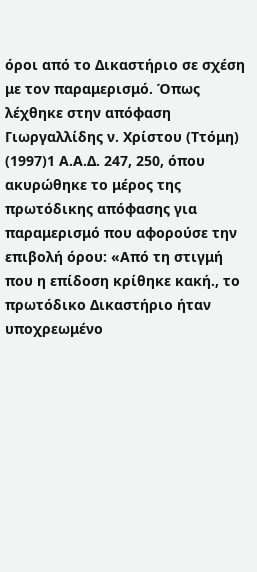όροι από το Δικαστήριο σε σχέση με τον παραμερισμό. Όπως λέχθηκε στην απόφαση Γιωργαλλίδης ν. Χρίστου (Ττόμη)
(1997)1 Α.Α.Δ. 247, 250, όπου ακυρώθηκε το μέρος της πρωτόδικης απόφασης για παραμερισμό που αφορούσε την επιβολή όρου: «Από τη στιγμή που η επίδοση κρίθηκε κακή., το πρωτόδικο Δικαστήριο ήταν υποχρεωμένο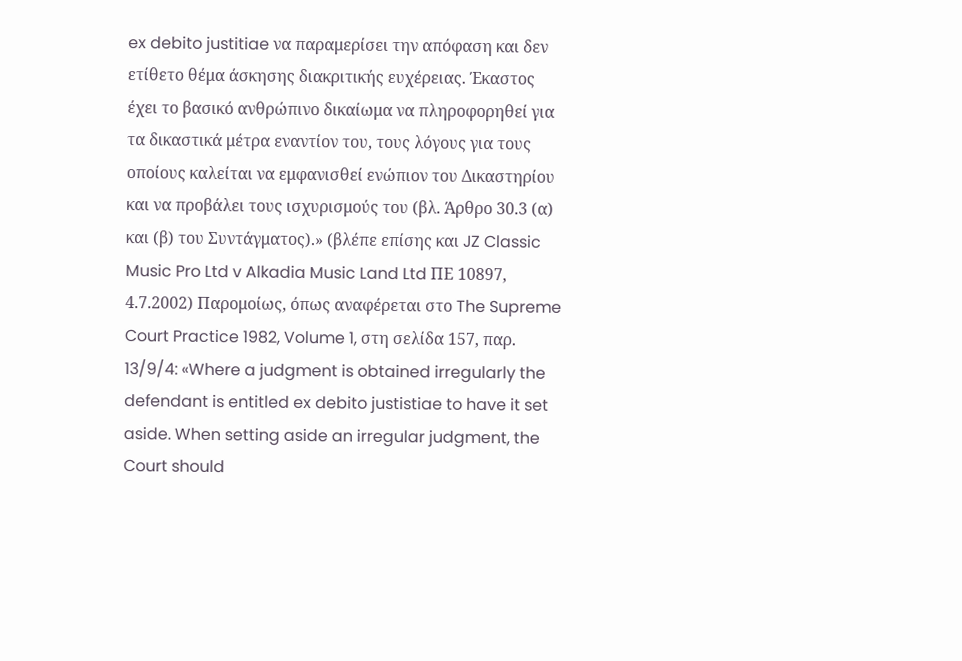ex debito justitiae να παραμερίσει την απόφαση και δεν ετίθετο θέμα άσκησης διακριτικής ευχέρειας. Έκαστος έχει το βασικό ανθρώπινο δικαίωμα να πληροφορηθεί για τα δικαστικά μέτρα εναντίον του, τους λόγους για τους οποίους καλείται να εμφανισθεί ενώπιον του Δικαστηρίου και να προβάλει τους ισχυρισμούς του (βλ. Άρθρο 30.3 (α) και (β) του Συντάγματος).» (βλέπε επίσης και JZ Classic Music Pro Ltd v Alkadia Music Land Ltd ΠΕ 10897, 4.7.2002) Παρομοίως, όπως αναφέρεται στο The Supreme Court Practice 1982, Volume 1, στη σελίδα 157, παρ. 13/9/4: «Where a judgment is obtained irregularly the defendant is entitled ex debito justistiae to have it set aside. When setting aside an irregular judgment, the Court should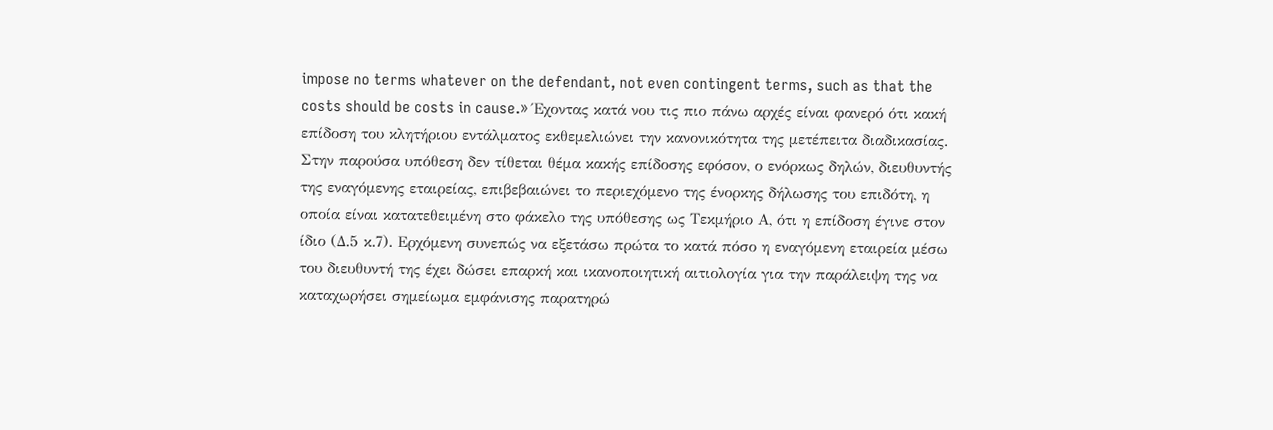impose no terms whatever on the defendant, not even contingent terms, such as that the costs should be costs in cause.» Έχοντας κατά νου τις πιο πάνω αρχές είναι φανερό ότι κακή επίδοση του κλητήριου εντάλματος εκθεμελιώνει την κανονικότητα της μετέπειτα διαδικασίας. Στην παρούσα υπόθεση δεν τίθεται θέμα κακής επίδοσης εφόσον, ο ενόρκως δηλών, διευθυντής της εναγόμενης εταιρείας, επιβεβαιώνει το περιεχόμενο της ένορκης δήλωσης του επιδότη, η οποία είναι κατατεθειμένη στο φάκελο της υπόθεσης ως Τεκμήριο Α, ότι η επίδοση έγινε στον ίδιο (Δ.5 κ.7). Ερχόμενη συνεπώς να εξετάσω πρώτα το κατά πόσο η εναγόμενη εταιρεία μέσω του διευθυντή της έχει δώσει επαρκή και ικανοποιητική αιτιολογία για την παράλειψη της να καταχωρήσει σημείωμα εμφάνισης παρατηρώ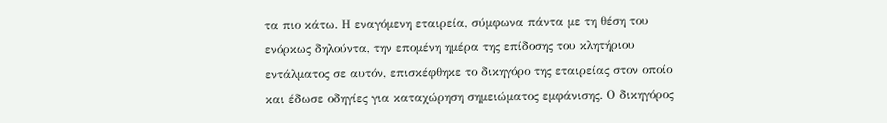τα πιο κάτω. Η εναγόμενη εταιρεία, σύμφωνα πάντα με τη θέση του ενόρκως δηλούντα, την επομένη ημέρα της επίδοσης του κλητήριου εντάλματος σε αυτόν, επισκέφθηκε το δικηγόρο της εταιρείας στον οποίο και έδωσε οδηγίες για καταχώρηση σημειώματος εμφάνισης. Ο δικηγόρος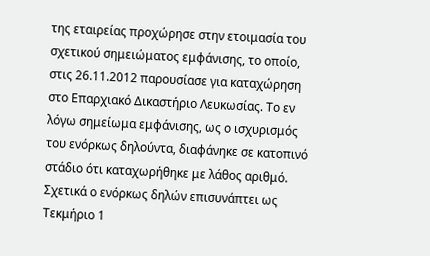της εταιρείας προχώρησε στην ετοιμασία του σχετικού σημειώματος εμφάνισης, το οποίο, στις 26.11.2012 παρουσίασε για καταχώρηση στο Επαρχιακό Δικαστήριο Λευκωσίας. Το εν λόγω σημείωμα εμφάνισης, ως ο ισχυρισμός του ενόρκως δηλούντα, διαφάνηκε σε κατοπινό στάδιο ότι καταχωρήθηκε με λάθος αριθμό. Σχετικά ο ενόρκως δηλών επισυνάπτει ως Τεκμήριο 1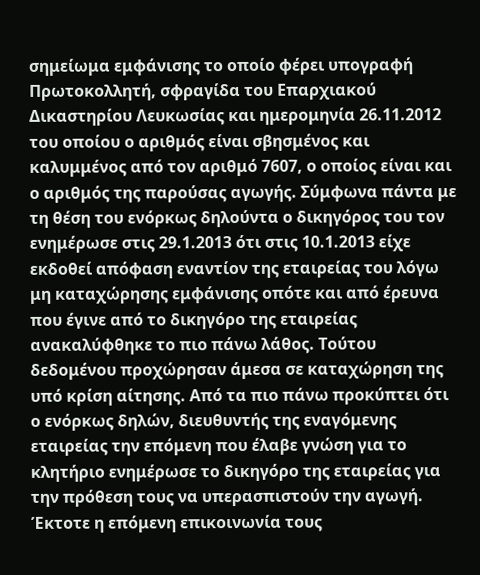σημείωμα εμφάνισης το οποίο φέρει υπογραφή Πρωτοκολλητή, σφραγίδα του Επαρχιακού Δικαστηρίου Λευκωσίας και ημερομηνία 26.11.2012 του οποίου ο αριθμός είναι σβησμένος και καλυμμένος από τον αριθμό 7607, ο οποίος είναι και ο αριθμός της παρούσας αγωγής. Σύμφωνα πάντα με τη θέση του ενόρκως δηλούντα ο δικηγόρος του τον ενημέρωσε στις 29.1.2013 ότι στις 10.1.2013 είχε εκδοθεί απόφαση εναντίον της εταιρείας του λόγω μη καταχώρησης εμφάνισης οπότε και από έρευνα που έγινε από το δικηγόρο της εταιρείας ανακαλύφθηκε το πιο πάνω λάθος. Τούτου δεδομένου προχώρησαν άμεσα σε καταχώρηση της υπό κρίση αίτησης. Από τα πιο πάνω προκύπτει ότι ο ενόρκως δηλών, διευθυντής της εναγόμενης εταιρείας την επόμενη που έλαβε γνώση για το κλητήριο ενημέρωσε το δικηγόρο της εταιρείας για την πρόθεση τους να υπερασπιστούν την αγωγή. Έκτοτε η επόμενη επικοινωνία τους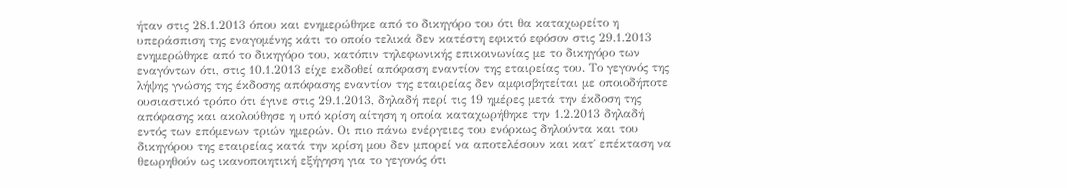ήταν στις 28.1.2013 όπου και ενημερώθηκε από το δικηγόρο του ότι θα καταχωρείτο η υπεράσπιση της εναγομένης κάτι το οποίο τελικά δεν κατέστη εφικτό εφόσον στις 29.1.2013 ενημερώθηκε από το δικηγόρο του, κατόπιν τηλεφωνικής επικοινωνίας με το δικηγόρο των εναγόντων ότι, στις 10.1.2013 είχε εκδοθεί απόφαση εναντίον της εταιρείας του. Το γεγονός της λήψης γνώσης της έκδοσης απόφασης εναντίον της εταιρείας δεν αμφισβητείται με οποιοδήποτε ουσιαστικό τρόπο ότι έγινε στις 29.1.2013, δηλαδή περί τις 19 ημέρες μετά την έκδοση της απόφασης και ακολούθησε η υπό κρίση αίτηση η οποία καταχωρήθηκε την 1.2.2013 δηλαδή εντός των επόμενων τριών ημερών. Οι πιο πάνω ενέργειες του ενόρκως δηλούντα και του δικηγόρου της εταιρείας κατά την κρίση μου δεν μπορεί να αποτελέσουν και κατ΄ επέκταση να θεωρηθούν ως ικανοποιητική εξήγηση για το γεγονός ότι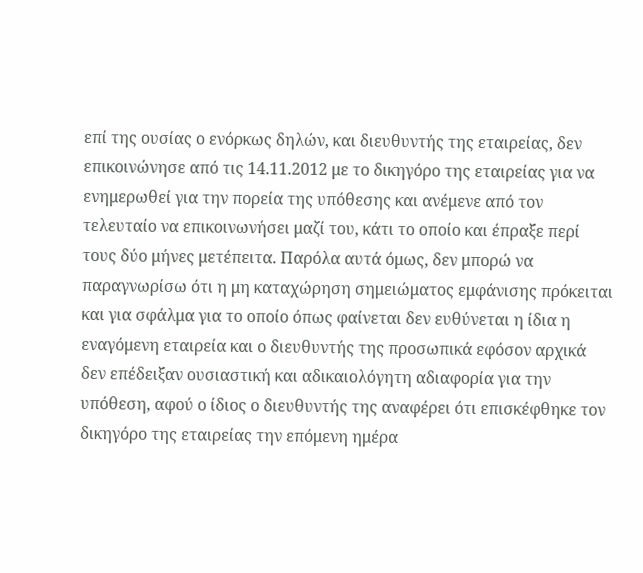επί της ουσίας ο ενόρκως δηλών, και διευθυντής της εταιρείας, δεν επικοινώνησε από τις 14.11.2012 με το δικηγόρο της εταιρείας για να ενημερωθεί για την πορεία της υπόθεσης και ανέμενε από τον τελευταίο να επικοινωνήσει μαζί του, κάτι το οποίο και έπραξε περί τους δύο μήνες μετέπειτα. Παρόλα αυτά όμως, δεν μπορώ να παραγνωρίσω ότι η μη καταχώρηση σημειώματος εμφάνισης πρόκειται και για σφάλμα για το οποίο όπως φαίνεται δεν ευθύνεται η ίδια η εναγόμενη εταιρεία και ο διευθυντής της προσωπικά εφόσον αρχικά δεν επέδειξαν ουσιαστική και αδικαιολόγητη αδιαφορία για την υπόθεση, αφού ο ίδιος ο διευθυντής της αναφέρει ότι επισκέφθηκε τον δικηγόρο της εταιρείας την επόμενη ημέρα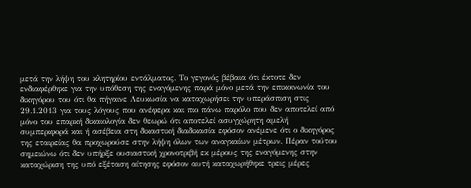μετά την λήψη του κλητηρίου εντάλματος. Το γεγονός βέβαια ότι έκτοτε δεν ενδιαφέρθηκε για την υπόθεση της εναγόμενης παρά μόνο μετά την επικοινωνία του δικηγόρου του ότι θα πήγαινε Λευκωσία να καταχωρήσει την υπεράσπιση στις 29.1.2013 για τους λόγους που ανέφερα και πιο πάνω παρόλο που δεν αποτελεί από μόνο του επαρκή δικαιολογία δεν θεωρώ ότι αποτελεί ασυγχώρητη αμελή συμπεριφορά και ή ασέβεια στη δικαστική διαδικασία εφόσον ανέμενε ότι ο δικηγόρος της εταιρείας θα προχωρούσε στην λήψη όλων των αναγκαίων μέτρων. Πέραν τούτου σημειώνω ότι δεν υπήρξε ουσιαστική χρονοτριβή εκ μέρους της εναγόμενης στην καταχώριση της υπό εξέταση αίτησης εφόσον αυτή καταχωρήθηκε τρεις μέρες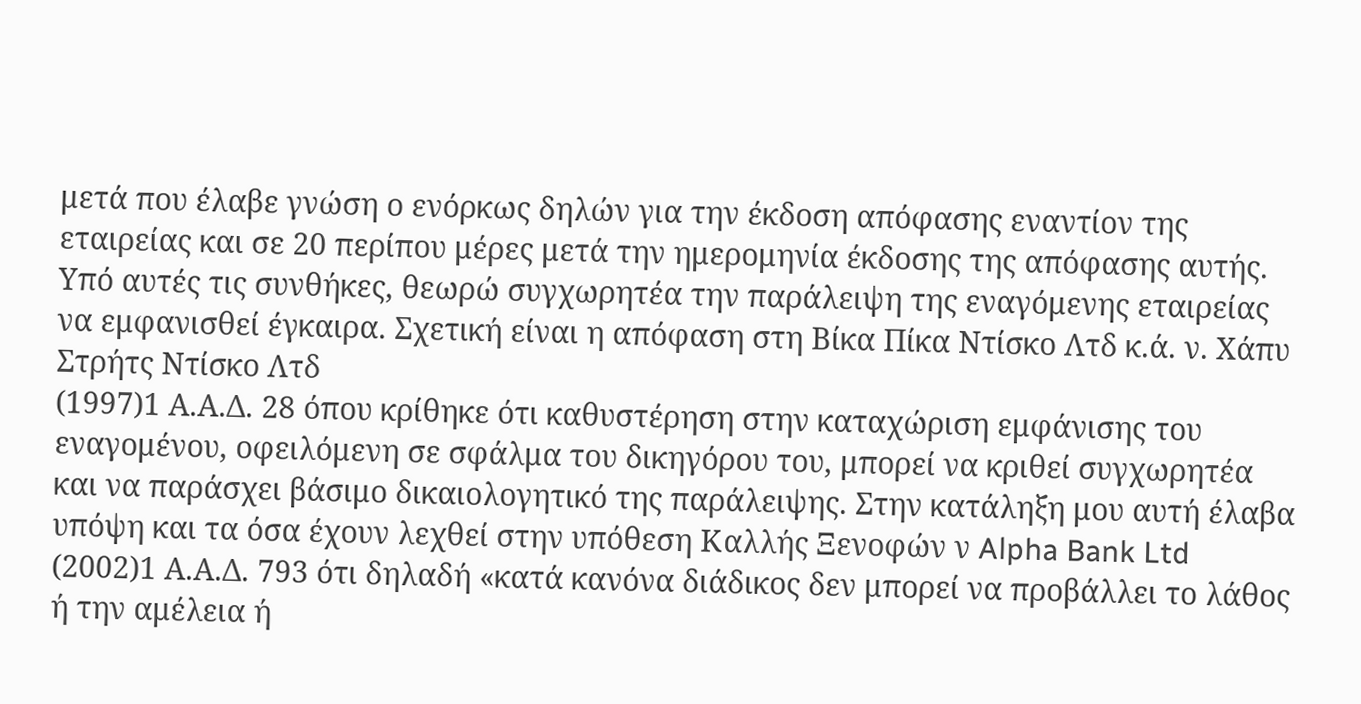μετά που έλαβε γνώση ο ενόρκως δηλών για την έκδοση απόφασης εναντίον της εταιρείας και σε 20 περίπου μέρες μετά την ημερομηνία έκδοσης της απόφασης αυτής. Υπό αυτές τις συνθήκες, θεωρώ συγχωρητέα την παράλειψη της εναγόμενης εταιρείας να εμφανισθεί έγκαιρα. Σχετική είναι η απόφαση στη Βίκα Πίκα Ντίσκο Λτδ κ.ά. ν. Χάπυ Στρήτς Ντίσκο Λτδ
(1997)1 Α.Α.Δ. 28 όπου κρίθηκε ότι καθυστέρηση στην καταχώριση εμφάνισης του εναγομένου, οφειλόμενη σε σφάλμα του δικηγόρου του, μπορεί να κριθεί συγχωρητέα και να παράσχει βάσιμο δικαιολογητικό της παράλειψης. Στην κατάληξη μου αυτή έλαβα υπόψη και τα όσα έχουν λεχθεί στην υπόθεση Καλλής Ξενοφών ν Alpha Bank Ltd
(2002)1 Α.Α.Δ. 793 ότι δηλαδή «κατά κανόνα διάδικος δεν μπορεί να προβάλλει το λάθος ή την αμέλεια ή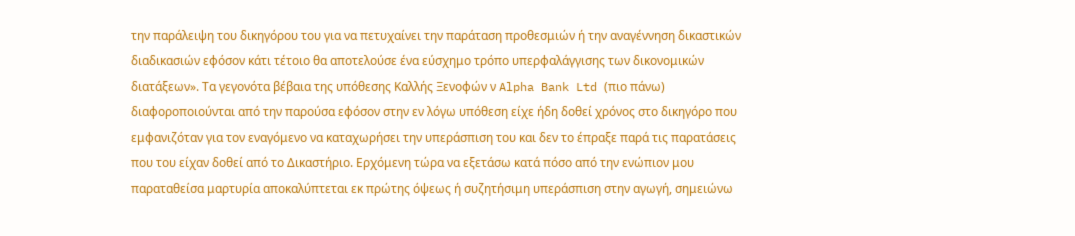την παράλειψη του δικηγόρου του για να πετυχαίνει την παράταση προθεσμιών ή την αναγέννηση δικαστικών διαδικασιών εφόσον κάτι τέτοιο θα αποτελούσε ένα εύσχημο τρόπο υπερφαλάγγισης των δικονομικών διατάξεων». Τα γεγονότα βέβαια της υπόθεσης Καλλής Ξενοφών ν Alpha Bank Ltd (πιο πάνω) διαφοροποιούνται από την παρούσα εφόσον στην εν λόγω υπόθεση είχε ήδη δοθεί χρόνος στο δικηγόρο που εμφανιζόταν για τον εναγόμενο να καταχωρήσει την υπεράσπιση του και δεν το έπραξε παρά τις παρατάσεις που του είχαν δοθεί από το Δικαστήριο. Ερχόμενη τώρα να εξετάσω κατά πόσο από την ενώπιον μου παραταθείσα μαρτυρία αποκαλύπτεται εκ πρώτης όψεως ή συζητήσιμη υπεράσπιση στην αγωγή, σημειώνω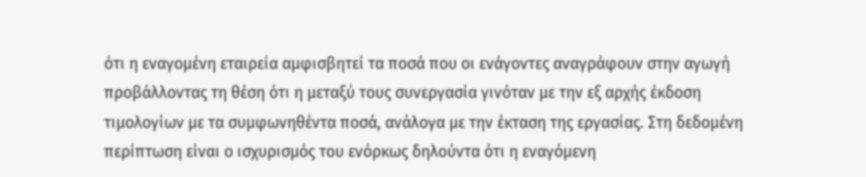ότι η εναγομένη εταιρεία αμφισβητεί τα ποσά που οι ενάγοντες αναγράφουν στην αγωγή προβάλλοντας τη θέση ότι η μεταξύ τους συνεργασία γινόταν με την εξ αρχής έκδοση τιμολογίων με τα συμφωνηθέντα ποσά, ανάλογα με την έκταση της εργασίας. Στη δεδομένη περίπτωση είναι ο ισχυρισμός του ενόρκως δηλούντα ότι η εναγόμενη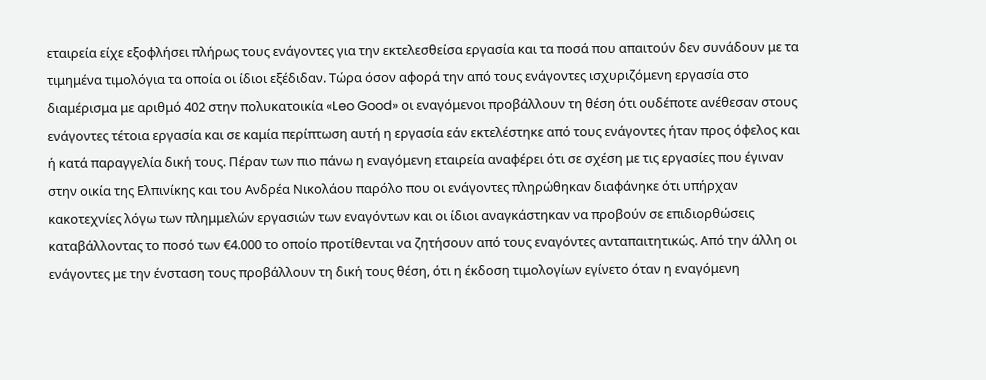εταιρεία είχε εξοφλήσει πλήρως τους ενάγοντες για την εκτελεσθείσα εργασία και τα ποσά που απαιτούν δεν συνάδουν με τα τιμημένα τιμολόγια τα οποία οι ίδιοι εξέδιδαν. Τώρα όσον αφορά την από τους ενάγοντες ισχυριζόμενη εργασία στο διαμέρισμα με αριθμό 402 στην πολυκατοικία «Leo Good» οι εναγόμενοι προβάλλουν τη θέση ότι ουδέποτε ανέθεσαν στους ενάγοντες τέτοια εργασία και σε καμία περίπτωση αυτή η εργασία εάν εκτελέστηκε από τους ενάγοντες ήταν προς όφελος και ή κατά παραγγελία δική τους. Πέραν των πιο πάνω η εναγόμενη εταιρεία αναφέρει ότι σε σχέση με τις εργασίες που έγιναν στην οικία της Ελπινίκης και του Ανδρέα Νικολάου παρόλο που οι ενάγοντες πληρώθηκαν διαφάνηκε ότι υπήρχαν κακοτεχνίες λόγω των πλημμελών εργασιών των εναγόντων και οι ίδιοι αναγκάστηκαν να προβούν σε επιδιορθώσεις καταβάλλοντας το ποσό των €4.000 το οποίο προτίθενται να ζητήσουν από τους εναγόντες ανταπαιτητικώς. Από την άλλη οι ενάγοντες με την ένσταση τους προβάλλουν τη δική τους θέση, ότι η έκδοση τιμολογίων εγίνετο όταν η εναγόμενη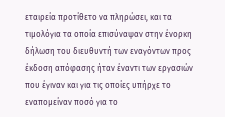εταιρεία προτίθετο να πληρώσει, και τα τιμολόγια τα οποία επισύναψαν στην ένορκη δήλωση του διευθυντή των εναγόντων προς έκδοση απόφασης ήταν έναντι των εργασιών που έγιναν και για τις οποίες υπήρχε το εναπομείναν ποσό για το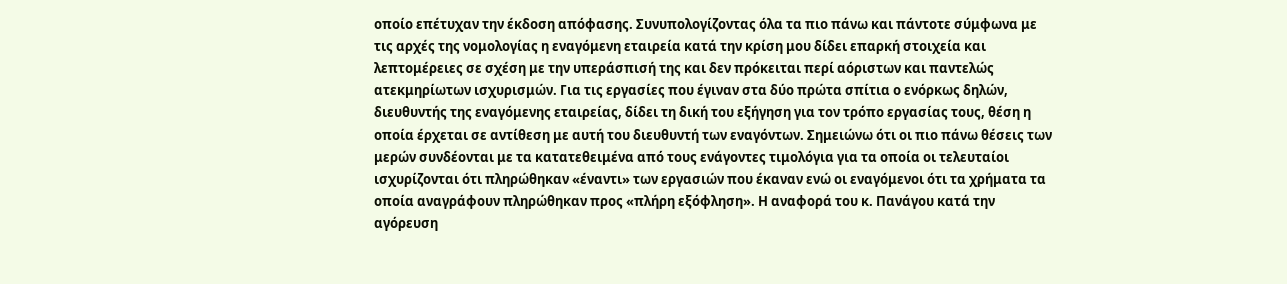οποίο επέτυχαν την έκδοση απόφασης. Συνυπολογίζοντας όλα τα πιο πάνω και πάντοτε σύμφωνα με τις αρχές της νομολογίας η εναγόμενη εταιρεία κατά την κρίση μου δίδει επαρκή στοιχεία και λεπτομέρειες σε σχέση με την υπεράσπισή της και δεν πρόκειται περί αόριστων και παντελώς ατεκμηρίωτων ισχυρισμών. Για τις εργασίες που έγιναν στα δύο πρώτα σπίτια ο ενόρκως δηλών, διευθυντής της εναγόμενης εταιρείας, δίδει τη δική του εξήγηση για τον τρόπο εργασίας τους, θέση η οποία έρχεται σε αντίθεση με αυτή του διευθυντή των εναγόντων. Σημειώνω ότι οι πιο πάνω θέσεις των μερών συνδέονται με τα κατατεθειμένα από τους ενάγοντες τιμολόγια για τα οποία οι τελευταίοι ισχυρίζονται ότι πληρώθηκαν «έναντι» των εργασιών που έκαναν ενώ οι εναγόμενοι ότι τα χρήματα τα οποία αναγράφουν πληρώθηκαν προς «πλήρη εξόφληση». Η αναφορά του κ. Πανάγου κατά την αγόρευση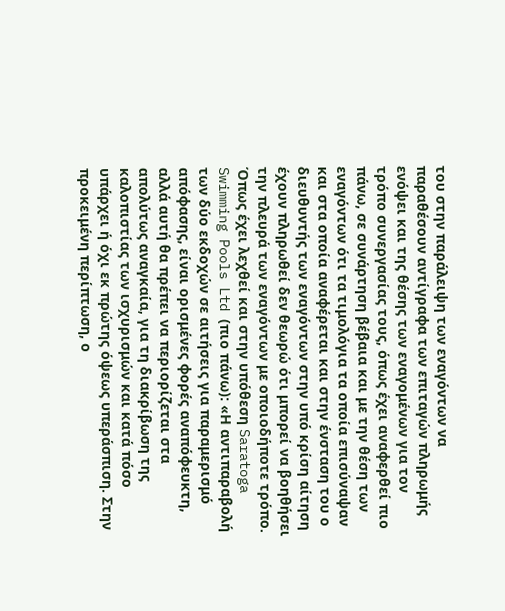του στην παράλειψη των εναγόντων να παραθέσουν αντίγραφα των επιταγών πληρωμής ενόψει και της θέσης των εναγομένων για τον τρόπο συνεργασίας τους, όπως έχει αναφερθεί πιο πάνω, σε συνάρτηση βέβαια και με την θέση των εναγόντων ότι τα τιμολόγια τα οποία επισύναψαν και στα οποία αναφέρεται και στην ένσταση του ο διευθυντής των εναγόντων στην υπό κρίση αίτηση έχουν πληρωθεί δεν θεωρώ ότι μπορεί να βοηθήσει την πλευρά των εναγόντων με οποιοδήποτε τρόπο. Όπως έχει λεχθεί και στην υπόθεση Saratoga Swimming Pools Ltd (πιο πάνω): «Η αντιπαραβολή των δύο εκδοχών σε αιτήσεις για παραμερισμό απόφασης, είναι ορισμένες φορές αναπόφευκτη, αλλά αυτή θα πρέπει να περιορίζεται στα απολύτως αναγκαία, για τη διακρίβωση της καλοπιστίας των ισχυρισμών και κατά πόσο υπάρχει ή όχι εκ πρώτης όψεως υπεράσπιση. Στην προκειμένη περίπτωση, ο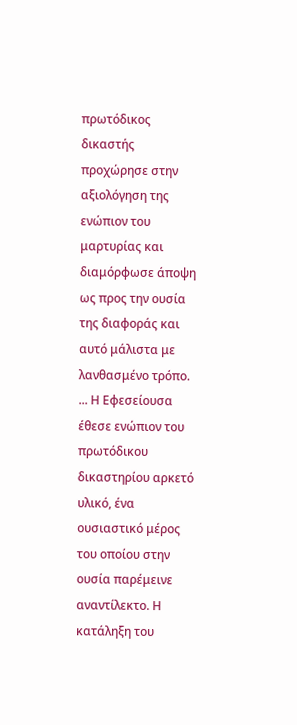πρωτόδικος δικαστής προχώρησε στην αξιολόγηση της ενώπιον του μαρτυρίας και διαμόρφωσε άποψη ως προς την ουσία της διαφοράς και αυτό μάλιστα με λανθασμένο τρόπο. ... Η Εφεσείουσα έθεσε ενώπιον του πρωτόδικου δικαστηρίου αρκετό υλικό, ένα ουσιαστικό μέρος του οποίου στην ουσία παρέμεινε αναντίλεκτο. Η κατάληξη του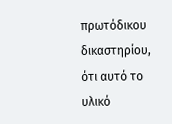πρωτόδικου δικαστηρίου, ότι αυτό το υλικό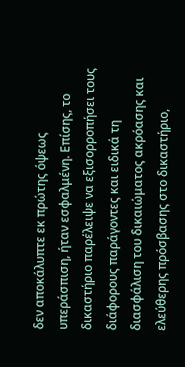δεν αποκάλυπτε εκ πρώτης όψεως υπεράσπιση, ήταν εσφαλμένη. Επίσης, το δικαστήριο παρέλειψε να εξισορροπήσει τους διάφορους παράγοντες και ειδικά τη διασφάλιση του δικαιώματος ακρόασης και ελεύθερης πρόσβασης στο δικαστήριο,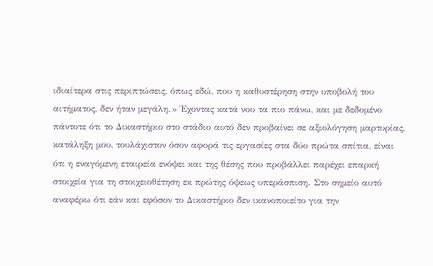ιδιαίτερα στις περιπτώσεις, όπως εδώ, που η καθυστέρηση στην υποβολή του αιτήματος, δεν ήταν μεγάλη.» Έχοντας κατά νου τα πιο πάνω, και με δεδομένο πάντοτε ότι το Δικαστήριο στο στάδιο αυτό δεν προβαίνει σε αξιολόγηση μαρτυρίας, κατάληξη μου, τουλάχιστον όσον αφορά τις εργασίες στα δύο πρώτα σπίτια, είναι ότι η εναγόμενη εταιρεία ενόψει και της θέσης που προβάλλει παρέχει επαρκή στοιχεία για τη στοιχειοθέτηση εκ πρώτης όψεως υπεράσπιση. Στο σημείο αυτό αναφέρω ότι εάν και εφόσον το Δικαστήριο δεν ικανοποιείτο για την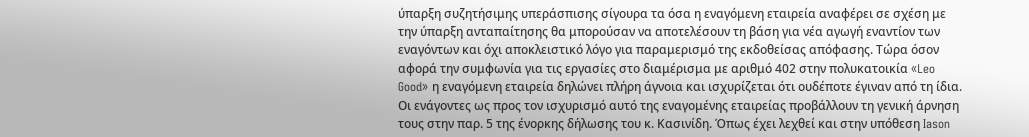ύπαρξη συζητήσιμης υπεράσπισης σίγουρα τα όσα η εναγόμενη εταιρεία αναφέρει σε σχέση με την ύπαρξη ανταπαίτησης θα μπορούσαν να αποτελέσουν τη βάση για νέα αγωγή εναντίον των εναγόντων και όχι αποκλειστικό λόγο για παραμερισμό της εκδοθείσας απόφασης. Τώρα όσον αφορά την συμφωνία για τις εργασίες στο διαμέρισμα με αριθμό 402 στην πολυκατοικία «Leo Good» η εναγόμενη εταιρεία δηλώνει πλήρη άγνοια και ισχυρίζεται ότι ουδέποτε έγιναν από τη ίδια. Οι ενάγοντες ως προς τον ισχυρισμό αυτό της εναγομένης εταιρείας προβάλλουν τη γενική άρνηση τους στην παρ. 5 της ένορκης δήλωσης του κ. Κασινίδη. Όπως έχει λεχθεί και στην υπόθεση Iason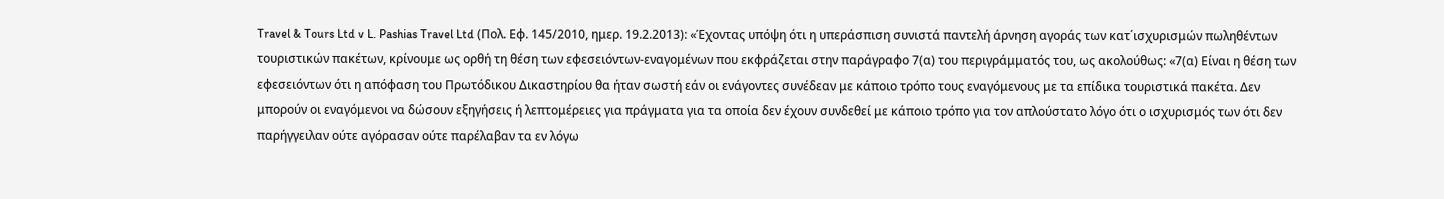Travel & Tours Ltd v L. Pashias Travel Ltd (Πολ. Εφ. 145/2010, ημερ. 19.2.2013): «Έχοντας υπόψη ότι η υπεράσπιση συνιστά παντελή άρνηση αγοράς των κατ΄ισχυρισμών πωληθέντων τουριστικών πακέτων, κρίνουμε ως ορθή τη θέση των εφεσειόντων-εναγομένων που εκφράζεται στην παράγραφο 7(α) του περιγράμματός του, ως ακολούθως: «7(α) Είναι η θέση των εφεσειόντων ότι η απόφαση του Πρωτόδικου Δικαστηρίου θα ήταν σωστή εάν οι ενάγοντες συνέδεαν με κάποιο τρόπο τους εναγόμενους με τα επίδικα τουριστικά πακέτα. Δεν μπορούν οι εναγόμενοι να δώσουν εξηγήσεις ή λεπτομέρειες για πράγματα για τα οποία δεν έχουν συνδεθεί με κάποιο τρόπο για τον απλούστατο λόγο ότι ο ισχυρισμός των ότι δεν παρήγγειλαν ούτε αγόρασαν ούτε παρέλαβαν τα εν λόγω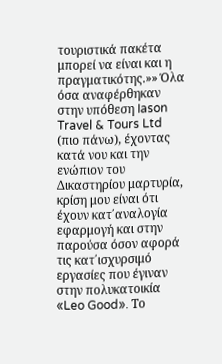τουριστικά πακέτα μπορεί να είναι και η πραγματικότης.»» Όλα όσα αναφέρθηκαν στην υπόθεση Iason Travel & Tours Ltd (πιο πάνω), έχοντας κατά νου και την ενώπιον του Δικαστηρίου μαρτυρία, κρίση μου είναι ότι έχουν κατ΄αναλογία εφαρμογή και στην παρούσα όσον αφορά τις κατ΄ισχυρσιμό εργασίες που έγιναν στην πολυκατοικία «Leo Good». Το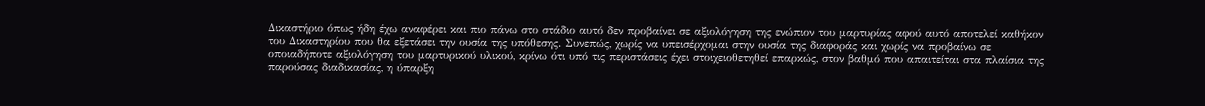Δικαστήριο όπως ήδη έχω αναφέρει και πιο πάνω στο στάδιο αυτό δεν προβαίνει σε αξιολόγηση της ενώπιον του μαρτυρίας αφού αυτό αποτελεί καθήκον του Δικαστηρίου που θα εξετάσει την ουσία της υπόθεσης. Συνεπώς, χωρίς να υπεισέρχομαι στην ουσία της διαφοράς και χωρίς να προβαίνω σε οποιαδήποτε αξιολόγηση του μαρτυρικού υλικού, κρίνω ότι υπό τις περιστάσεις έχει στοιχειοθετηθεί επαρκώς, στον βαθμό που απαιτείται στα πλαίσια της παρούσας διαδικασίας, η ύπαρξη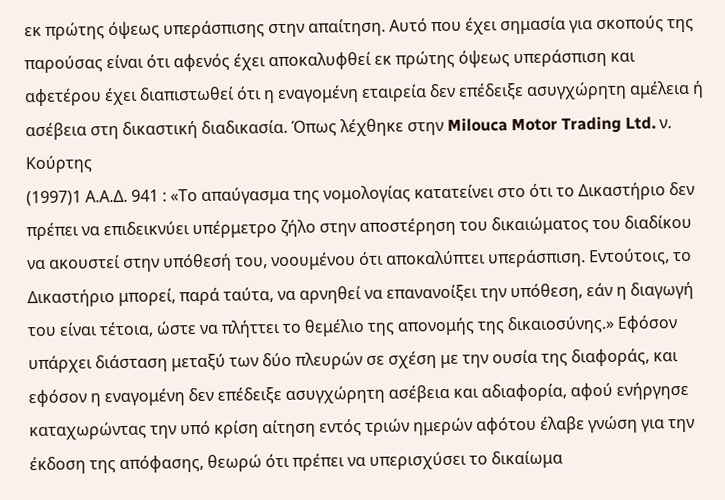εκ πρώτης όψεως υπεράσπισης στην απαίτηση. Αυτό που έχει σημασία για σκοπούς της παρούσας είναι ότι αφενός έχει αποκαλυφθεί εκ πρώτης όψεως υπεράσπιση και αφετέρου έχει διαπιστωθεί ότι η εναγομένη εταιρεία δεν επέδειξε ασυγχώρητη αμέλεια ή ασέβεια στη δικαστική διαδικασία. Όπως λέχθηκε στην Milouca Motor Trading Ltd. ν. Κούρτης
(1997)1 Α.Α.Δ. 941 : «Το απαύγασμα της νομολογίας κατατείνει στο ότι το Δικαστήριο δεν πρέπει να επιδεικνύει υπέρμετρο ζήλο στην αποστέρηση του δικαιώματος του διαδίκου να ακουστεί στην υπόθεσή του, νοουμένου ότι αποκαλύπτει υπεράσπιση. Εντούτοις, το Δικαστήριο μπορεί, παρά ταύτα, να αρνηθεί να επανανοίξει την υπόθεση, εάν η διαγωγή του είναι τέτοια, ώστε να πλήττει το θεμέλιο της απονομής της δικαιοσύνης.» Εφόσον υπάρχει διάσταση μεταξύ των δύο πλευρών σε σχέση με την ουσία της διαφοράς, και εφόσον η εναγομένη δεν επέδειξε ασυγχώρητη ασέβεια και αδιαφορία, αφού ενήργησε καταχωρώντας την υπό κρίση αίτηση εντός τριών ημερών αφότου έλαβε γνώση για την έκδοση της απόφασης, θεωρώ ότι πρέπει να υπερισχύσει το δικαίωμα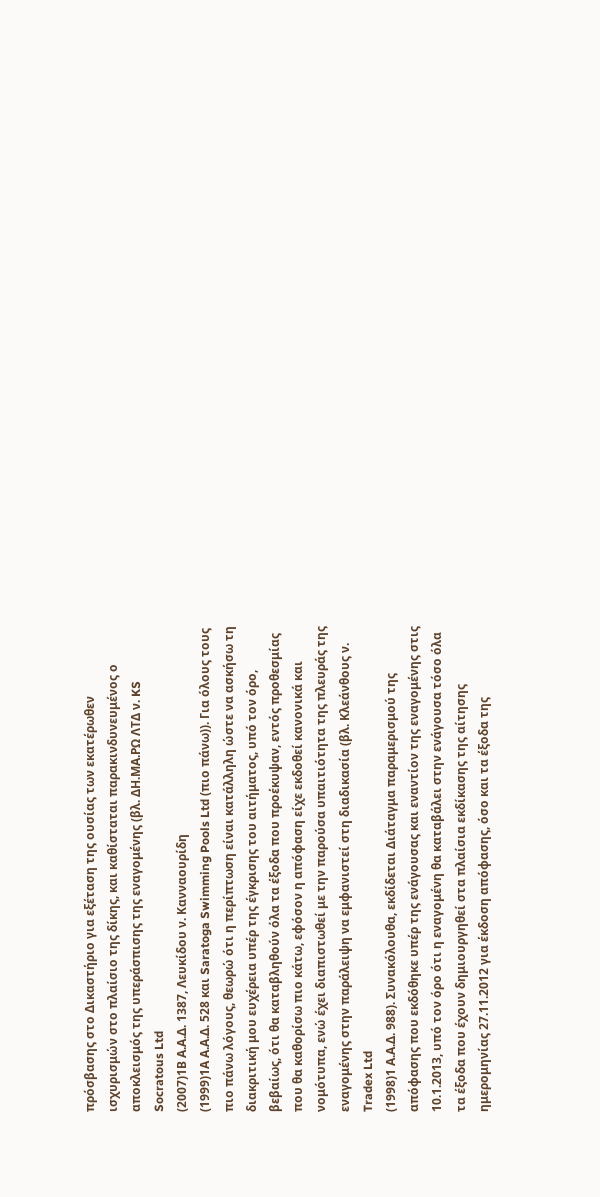πρόσβασης στο Δικαστήριο για εξέταση της ουσίας των εκατέρωθεν ισχυρισμών στο πλαίσιο της δίκης, και καθίσταται παρακινδυνευμένος ο αποκλεισμός της υπεράσπισης της εναγομένης (βλ. ΔΗ.ΜΑ.ΡΩ ΛΤΔ ν. KS Socratous Ltd
(2007)1Β Α.Α.Δ. 1387, Λευκίδου ν. Κανναουρίδη
(1999)1Α Α.Α.Δ. 528 και Saratoga Swimming Pools Ltd (πιο πάνω)). Για όλους τους πιο πάνω λόγους, θεωρώ ότι η περίπτωση είναι κατάλληλη ώστε να ασκήσω τη διακριτική μου ευχέρεια υπέρ της έγκρισης του αιτήματος, υπό τον όρο, βεβαίως, ότι θα καταβληθούν όλα τα έξοδα που προέκυψαν, εντός προθεσμίας που θα καθορίσω πιο κάτω, εφόσον η απόφαση είχε εκδοθεί κανονικά και νομότυπα, ενώ έχει διαπιστωθεί με την παρούσα υπαιτιότητα της πλευράς της εναγομένης στην παράλειψη να εμφανιστεί στη διαδικασία (βλ. Κλεάνθους ν. Tradex Ltd
(1998)1 Α.Α.Δ. 988). Συνακόλουθα, εκδίδεται Διάταγμα παραμερισμού της απόφασης που εκδόθηκε υπέρ της ενάγουσας και εναντίον της εναγομένης στις 10.1.2013, υπό τον όρο ότι η εναγομένη θα καταβάλει στην ενάγουσα τόσο όλα τα έξοδα που έχουν δημιουργηθεί στα πλαίσια εκδίκασης της αίτησης ημερομηνίας 27.11.2012 για έκδοση απόφασης, όσο και τα έξοδα της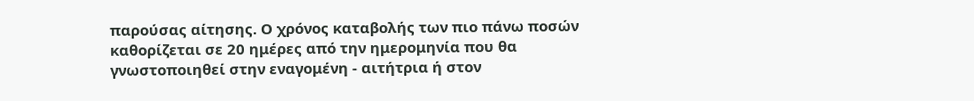παρούσας αίτησης. Ο χρόνος καταβολής των πιο πάνω ποσών καθορίζεται σε 20 ημέρες από την ημερομηνία που θα γνωστοποιηθεί στην εναγομένη - αιτήτρια ή στον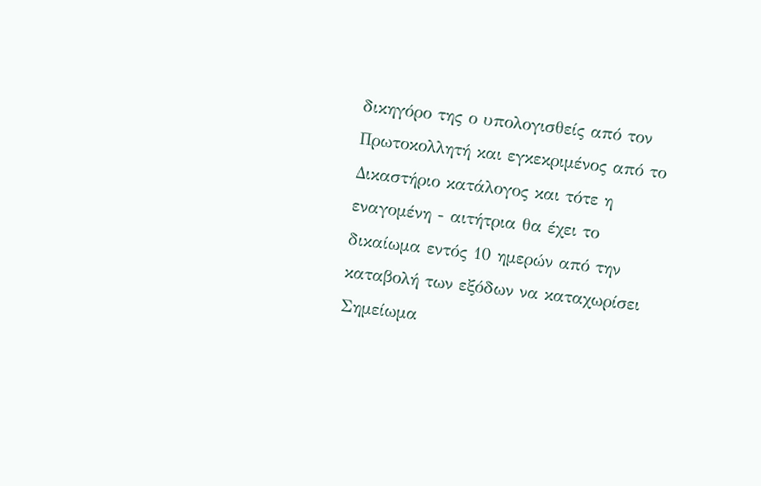δικηγόρο της ο υπολογισθείς από τον Πρωτοκολλητή και εγκεκριμένος από το Δικαστήριο κατάλογος και τότε η εναγομένη - αιτήτρια θα έχει το δικαίωμα εντός 10 ημερών από την καταβολή των εξόδων να καταχωρίσει Σημείωμα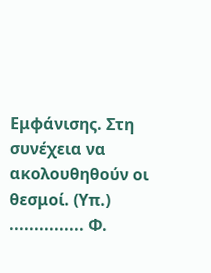Εμφάνισης. Στη συνέχεια να ακολουθηθούν οι θεσμοί. (Υπ.) ............... Φ.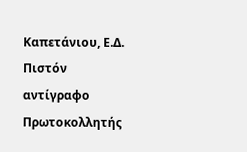Καπετάνιου, Ε.Δ. Πιστόν αντίγραφο Πρωτοκολλητής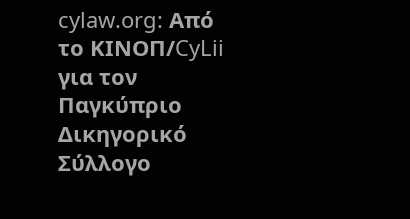cylaw.org: Από το ΚΙΝOΠ/CyLii για τον Παγκύπριο Δικηγορικό Σύλλογο